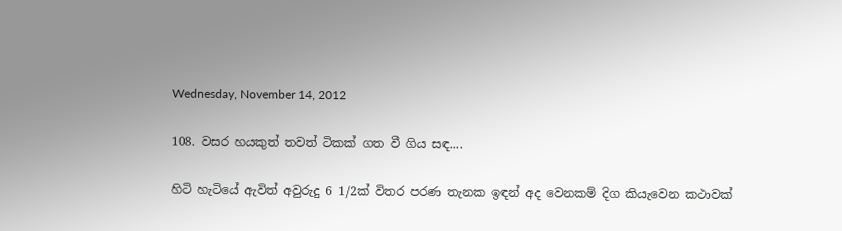Wednesday, November 14, 2012

108. වසර හයකුත් තවත් ටිකක් ගත වී ගිය සඳ....

හිටි හැටියේ ඇවිත් අවුරුදු 6 1/2ක් විතර පරණ තැනක ඉඳන් අද වෙනකම් දිග කියැවෙන කථාවක්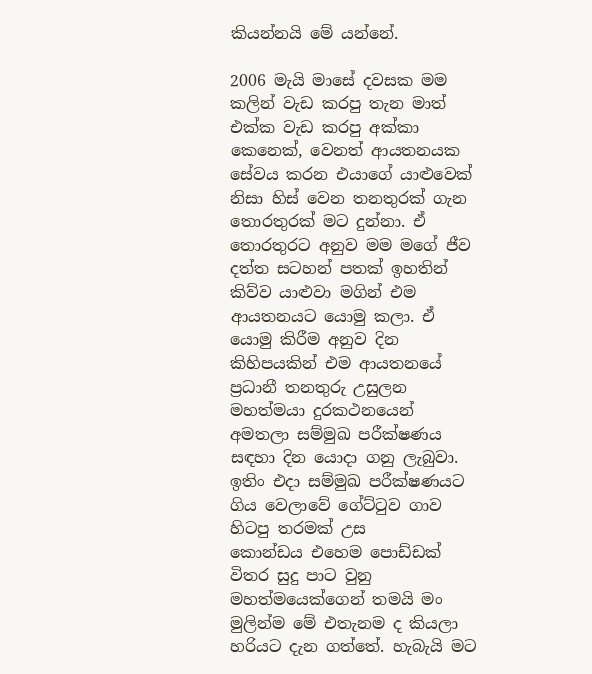කියන්නයි මේ යන්නේ.

2006 මැයි මාසේ දවසක මම කලින් වැඩ කරපු තැන මාත් එක්ක වැඩ කරපු අක්කා කෙනෙක්, වෙනත් ආයතනයක සේවය කරන එයාගේ යාළුවෙක් නිසා හිස් වෙන තනතුරක් ගැන තොරතුරක් මට දුන්නා. ඒ තොරතුරට අනුව මම මගේ ජීව දත්ත සටහන් පතක් ඉහතින් කිව්ව යාළුවා මගින් එම ආයතනයට යොමු කලා. ඒ යොමු කිරීම අනුව දින කිහිපයකින් එම ආයතනයේ ප්‍රධානී තනතුරු උසුලන මහත්මයා දුරකථනයෙන් අමතලා සම්මුඛ පරීක්ෂණය සඳහා දින යොදා ගනු ලැබුවා. ඉතිං එදා සම්මුඛ පරීක්ෂණයට ගිය වෙලාවේ ගේට්ටුව ගාව හිටපු තරමක් උස කොන්ඩය ‍එහෙම පොඩ්ඩක් විතර සුදු පාට වුනු මහත්මයෙක්ගෙන් තමයි මං මුලින්ම මේ එතැනම ද කියලා හරියට දැන ගත්තේ. හැබැයි මට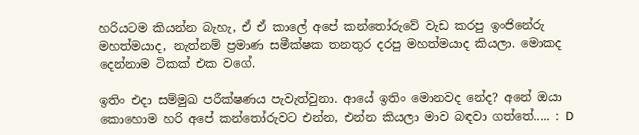හරියටම කියන්න බැහැ, ඒ ඒ කාලේ අපේ කන්තෝරුවේ වැඩ කරපු ඉංජිනේරු මහත්මයාද, නැත්නම් ප්‍රමාණ සමීක්ෂක තනතුර දරපු මහත්මයාද කියලා. මොකද දෙන්නාම ටිකක් එක වගේ.

ඉතිං එදා සම්මුඛ පරීක්ෂණය පැවැත්වුනා. ආයේ ඉතිං මොනවද නේද? අනේ ඔයා කොහොම හරි අපේ කන්තෝරුවට එන්න, එන්න කියලා මාව බඳවා ගත්තේ..... : D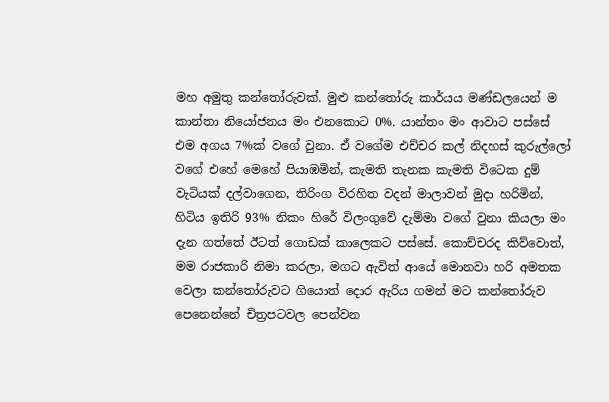මහ අමුතු කන්තෝරුවක්. මුළු කන්තෝරු කාර්යය මණ්ඩලයෙන් ම කාන්තා නියෝජනය මං එනකොට 0%. යාන්තං මං ආවාට පස්සේ එම අගය 7%ක් වගේ වුනා. ඒ වගේම එච්චර කල් නිදහස් කුරුල්ලෝ වගේ එහේ මෙහේ පියාඹමින්, කැමති තැනක කැමති විටෙක දුම් වැටියක් දල්වාගෙන, තිරිංග විරහිත වදන් මාලාවන් මුදා හරිමින්, හිටිය ඉතිරි 93% නිකං හිරේ විලංගුවේ දැම්මා වගේ වුනා කියලා මං දැන ගත්තේ ඊටත් ගොඩක් කාලෙකට පස්සේ. කොච්චරද කිව්වොත්, මම රාජකාරි නිමා කරලා, මගට ඇවිත් ආයේ මොනවා හරි අමතක වෙලා කන්තෝරුවට ගියොත් දොර ඇරිය ගමන් මට කන්තෝරුව පෙනෙන්නේ චිත්‍රපටවල පෙන්වන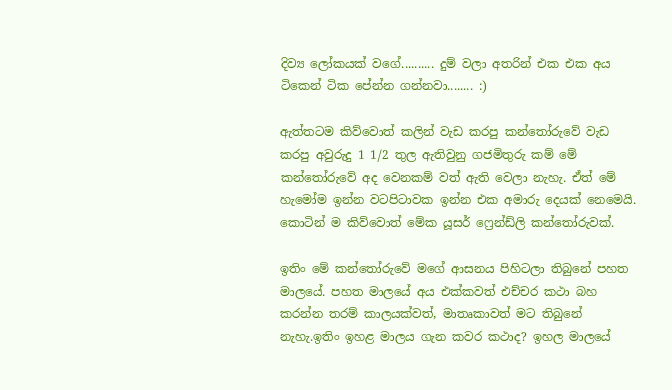දිව්‍ය ලෝකයක් වගේ.......... දුම් වලා අතරින් එක එක අය ටිකෙන් ටික පේන්න ගන්නවා........ :)

ඇත්තටම කිව්වොත් කලින් වැඩ කරපු කන්තෝරුවේ වැඩ කරපු අවුරුදු 1 1/2 තුල ඇතිවුනු ගජමිතුරු කම් මේ කන්තෝරුවේ අද වෙනකම් වත් ඇති වෙලා නැහැ. ඒත් මේ හැමෝම ඉන්න වටපිටාවක ඉන්න එක අමාරු දෙයක් නෙමෙයි. කොටින් ම කිව්වොත් මේක යූසර් ෆ්‍රෙන්ඩ්ලි කන්තෝරුවක්.

ඉතිං මේ කන්තෝරුවේ මගේ ආසනය පිහිටලා තිබුනේ පහත මාලයේ. පහත මාලයේ අය එක්කවත් එච්චර කථා බහ කරන්න තරම් කාලයක්වත්, මාතෘකාවත් මට තිබුනේ නැහැ.ඉතිං ඉහළ මාලය ගැන කවර කථාද? ඉහල මාලයේ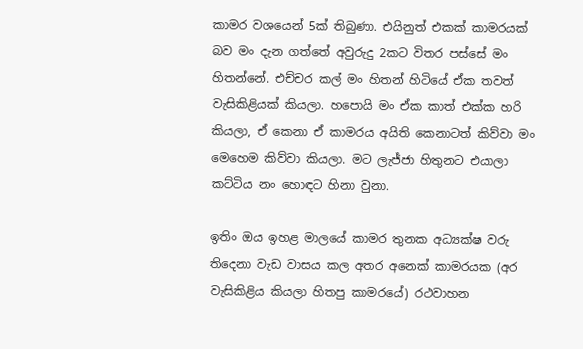කාමර වශයෙන් 5ක් තිබුණා. එයිනුත් එකක් කාමරයක් බව මං දැන ගත්තේ අවුරුදු 2කට විතර පස්සේ මං හිතන්නේ. එච්චර කල් මං හිතන් හිටියේ ඒක තවත් වැසිකිළියක් කියලා. හපොයි මං ඒක කාත් එක්ක හරි කියලා, ඒ කෙනා ඒ කාමරය අයිති කෙනාටත් කිව්වා මං මෙහෙම කිව්වා කියලා. මට ලැජ්ජා හිතුනට එයාලා කට්ටිය නං හොඳට හිනා වුනා.

ඉතිං ඔය ඉහළ මාලයේ කාමර තුනක අධ්‍යක්ෂ වරු තිදෙනා වැඩ වාසය කල අතර අනෙක් කාමරයක (අර වැසිකිළිය කියලා හිතපු කාමරයේ) රථවාහන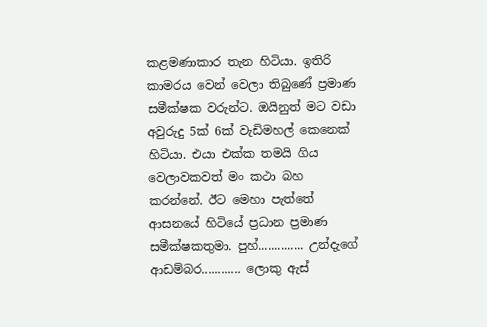කළමණාකාර තැන හිටියා. ඉතිරි කාමරය වෙන් වෙලා තිබුණේ ප්‍රමාණ සමීක්ෂක වරුන්ට. ඔයිනුත් මට වඩා අවුරුදු 5ක් 6ක් වැඩිමහල් කෙනෙක් හිටියා. එයා එක්ක තමයි ගිය වෙලාවකවත් මං කථා බහ කරන්නේ. ඊට මෙහා පැත්තේ ආසනයේ හිටියේ ප්‍රධාන ප්‍රමාණ සමීක්ෂකතුමා. පුහ්.............. උන්දැගේ ආඩම්බර............ ලොකු ඇස්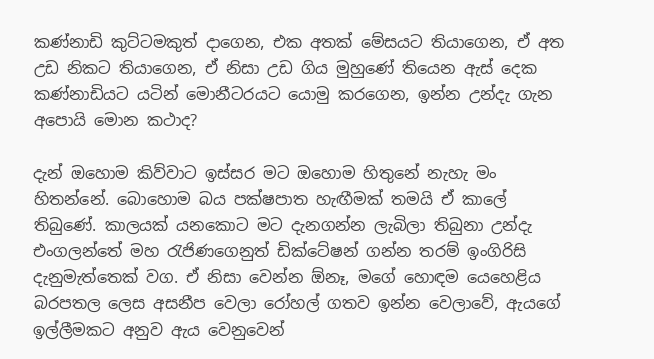කණ්නාඩි කුට්ටමකුත් දාගෙන, එක අතක් මේසයට තියාගෙන, ඒ අත උඩ නිකට තියාගෙන, ඒ නිසා උඩ ගිය මුහුණේ තියෙන ඇස් දෙක කණ්නාඩියට යටින් මොනීටරයට යොමු කරගෙන, ඉන්න උන්දැ ගැන අපොයි මොන කථාද?

දැන් ඔහොම කිව්වාට ඉස්සර මට ඔහොම හිතුනේ නැහැ මං හිතන්නේ. බොහොම බය පක්ෂපාත හැඟීමක් තමයි ඒ කාලේ තිබුණේ. කාලයක් යනකොට මට දැනගන්න ලැබිලා තිබුනා උන්දැ එංගලන්තේ මහ රැජිණගෙනුත් ඩික්ටේෂන් ගන්න තරම් ඉංගිරිසි දැනුමැත්තෙක් වග. ඒ නිසා වෙන්න ඕනෑ, මගේ හොඳම යෙහෙළිය බරපතල ලෙස අසනීප වෙලා රෝහල් ගතව ඉන්න වෙලාවේ, ඇයගේ ඉල්ලීමකට අනුව ඇය වෙනුවෙන්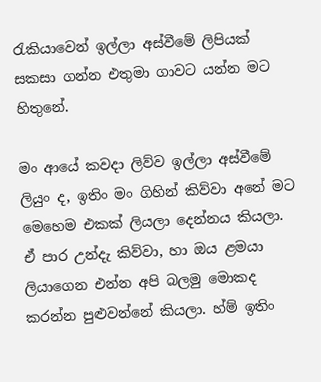රැකියාවෙන් ඉල්ලා අස්වීමේ ලිපියක් සකසා ගන්න එතුමා ගාවට යන්න මට හිතුනේ.

මං ආයේ කවදා ලිව්ව ඉල්ලා අස්වීමේ ලියුං ද, ඉතිං මං ගිහින් කිව්වා අනේ මට මෙහෙම එකක් ලියලා දෙන්නය කියලා‍. ඒ පාර උන්දැ කිව්වා, හා ඔය ළමයා ලියාගෙන එන්න අපි බලමු මොකද කරන්න පුළුවන්නේ කියලා. හ්ම් ඉතිං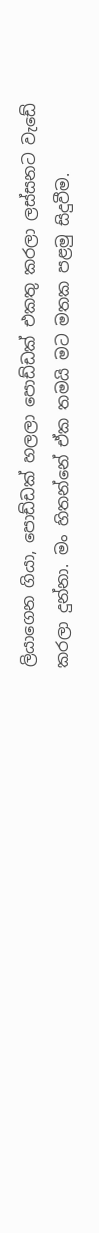ලියාගෙන ගියා, පොඩ්ඩක් හලලා පොඩ්ඩක් එකතු කරලා ලස්සනට වැඩේ කරලා දුන්නා. මං හිතන්නේ ඒක තමයි මට මතක පළමු සිදුවීම.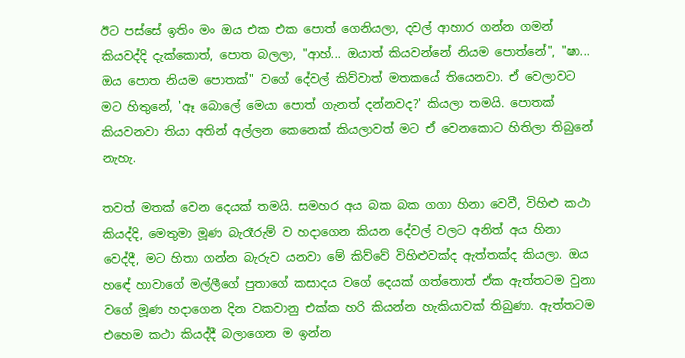ඊට පස්සේ ඉතිං මං ඔය එක එක පොත් ගෙනියලා, දවල් ආහාර ගන්න ගමන් කියවද්දි දැක්කොත්, පොත බලලා, "ආහ්... ඔයාත් කියවන්නේ නියම පොත්නේ", "ෂා... ඔය පොත නියම පොතක්" වගේ දේවල් කිව්වාත් මතකයේ තියෙනවා. ඒ වෙලාවට මට හිතුනේ, 'ඈ බොලේ මෙයා පොත් ගැනත් දන්නවද?' කියලා තමයි. පොතක් කියවනවා තියා අතින් අල්ලන කෙනෙක් කියලාවත් මට ඒ වෙනකොට හිතිලා තිබුනේ නැහැ.

තවත් මතක් වෙන දෙයක් තමයි. සමහර අය බක බක ගගා හිනා වෙවී, විහිළු කථා කියද්දි, මෙතුමා මූණ බැරෑරුම් ව හදාගෙන කියන දේවල් වලට අනිත් අය හිනා වෙද්දී, මට හිතා ගන්න බැරුව යනවා මේ කිව්වේ විහිළුවක්ද ඇත්තක්ද කියලා. ඔය හ‍ඳේ හාවාගේ මල්ලී‍ගේ පුතාගේ කසාදය වගේ දෙයක් ගත්තොත් ඒක ඇත්තටම වුනා වගේ මූණ හදාගෙන දින වකවානු එක්ක හරි කියන්න හැකියාවක් තිබුණා. ඇත්තටම එහෙම කථා කියද්දී බලාගෙන ම ඉන්න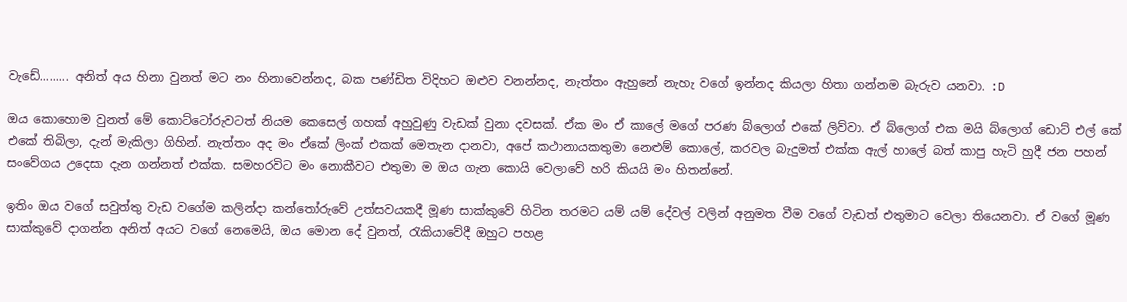වැඩේ......... අනිත් අය හිනා වුනත් මට නං හිනාවෙන්නද, බක පණ්ඩිත ‍විදිහට ඔළුව වනන්නද, නැත්තං ඇහුනේ නැහැ වගේ ඉන්නද කියලා හිතා ගන්නම බැරුව යනවා. :D

ඔය කොහොම වුනත් මේ කොට්ටෝරුවටත් නියම කෙසෙල් ගහක් අහුවුණු වැඩක් වුනා දවසක්. ඒක මං ඒ කාලේ මගේ පරණ බ්ලොග් එකේ ලිව්වා. ඒ බ්ලොග් එක මයි බ්ලොග් ඩොට් එල් කේ එකේ තිබිලා, දැන් මැකිලා ගිහින්. නැත්තං අද මං ඒකේ ලිංක් එකක් මෙතැන දානවා, අපේ කථානායකතුමා නෙළුම් කොලේ, කරවල බැදුමත් එක්ක ඇල් හාලේ බත් කාපු හැටි හුදී ජන පහන් සංවේගය උදෙසා දැන ගන්නත් එක්ක. සමහරවිට මං නොකීවට එතුමා ම ඔය ගැන කොයි වෙලාවේ හරි කියයි මං හිතන්නේ.

ඉතිං ඔය වගේ සවුත්තු වැඩ වගේම කලින්දා කන්තෝරුවේ උත්සවයකදී මූණ සාක්කුවේ හිටින තරමට යම් යම් දේවල් වලින් අනුමත වීම වගේ වැඩත් එතුමාට වෙලා තියෙනවා. ඒ වගේ මූණ සාක්කුවේ දාගන්න අනිත් අයට වගේ නෙමෙයි, ඔය මොන දේ වුනත්, රැකියාවේදී ඔහුට පහළ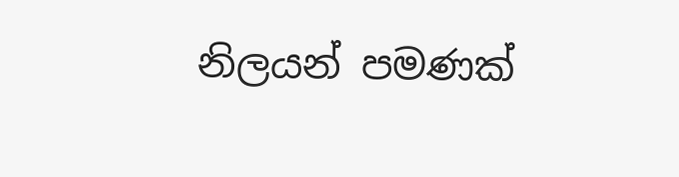නිලයන් පමණක්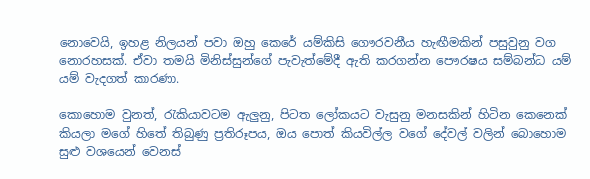නොවෙයි, ඉහළ නිලයන් පවා ඔහු කෙරේ යම්කිසි ගෞරවනීය හැඟීමකින් පසුවුනු වග නොරහසක්. ඒවා තමයි මිනිස්සුන්ගේ පැවැත්මේදී ඇති කරගන්න පෞරෂය සම්බන්ධ යම් යම් වැදගත් කාරණා.

කොහොම වුනත්, රැකියාවටම ඇලුනු, පිටත ලෝකයට වැසුනු මනසකින් හිටින කෙනෙක් කියලා මගේ හිතේ තිබුණු ප්‍රතිරූපය, ඔය පොත් කියවිල්ල වගේ දේවල් වලින් බොහොම සුළු වශයෙන් වෙනස්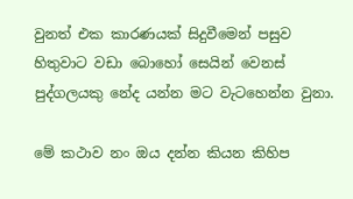වුනත් එක කාරණයක් සිදුවීමෙන් පසුව හිතුවාට වඩා බොහෝ සෙයින් වෙනස් පුද්ගලයකු නේද යන්න මට වැටහෙන්න වුනා.

මේ කථාව නං ඔය දන්න කියන කිහිප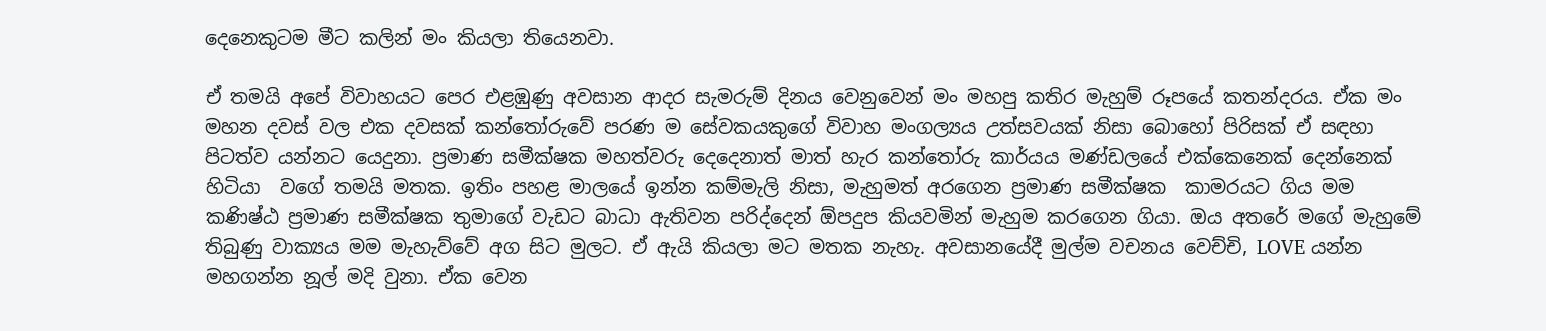දෙනෙකුටම මීට කලින් මං කියලා තියෙනවා.

ඒ තමයි අපේ විවාහයට පෙර එළඹුණු අවසාන ආදර සැමරුම් දිනය වෙනුවෙන් මං මහපු කතිර මැහුම් රූපයේ කතන්දරය. ඒක මං මහන දවස් වල එක දවසක් කන්තෝරුවේ පරණ ම සේවකයකුගේ විවාහ මංගල්‍යය උත්සවයක් නිසා බොහෝ පිරිසක් ඒ සඳහා පිටත්ව යන්නට යෙදුනා. ප්‍රමාණ සමීක්ෂක මහත්වරු දෙදෙනාත් මාත් හැර කන්තෝරු කාර්යය මණ්ඩලයේ එක්කෙනෙක් දෙන්නෙක් හිටියා  වගේ තමයි මතක. ඉතිං පහළ මාලයේ ඉන්න කම්මැලි නිසා, මැහුමත් අරගෙන ප්‍රමාණ සමීක්ෂක  කාමරයට ගිය මම කණිෂ්ඨ ප්‍රමාණ සමීක්ෂක තුමාගේ වැඩට බාධා ඇතිවන පරිද්දෙන් ඕපදුප කියවමින් මැහුම කරගෙන ගියා. ඔය අතරේ මගේ මැහුමේ තිබුණු වාක්‍යය මම මැහැව්වේ අග සිට මුලට. ඒ ඇයි කියලා මට මතක නැහැ. අවසානයේදී මුල්ම වචනය වෙච්චි, LOVE යන්න මහගන්න නූල් මදි වුනා. ඒක වෙන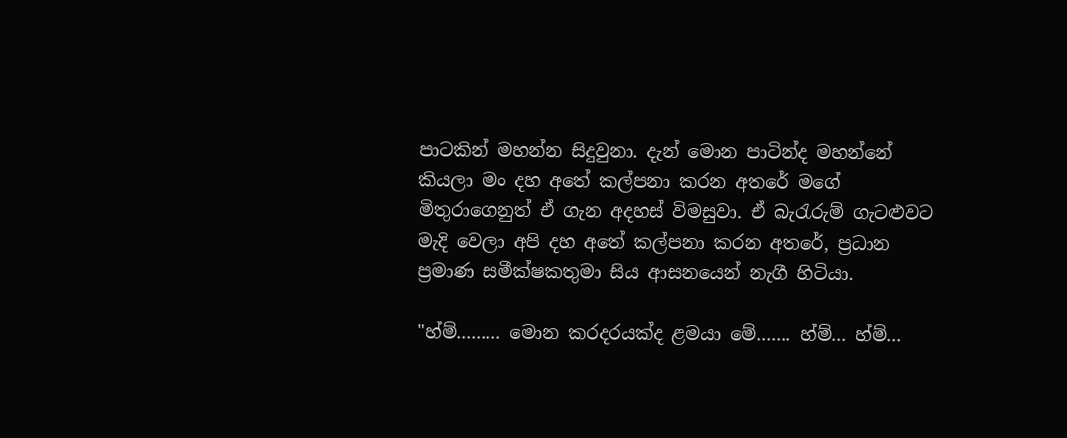පාටකින් මහන්න සිදුවුනා. දැන් මොන පාටින්ද මහන්නේ කියලා මං දහ අතේ කල්පනා කරන අතරේ මගේ මිතුරාගෙනුත් ඒ ගැන අදහස් විමසුවා. ඒ බැරැරුම් ගැටළුවට මැදි වෙලා අපි දහ අතේ කල්පනා කරන අතරේ, ප්‍රධාන ප්‍රමාණ සමීක්ෂකතුමා සිය ආසනයෙන් නැගී හිටියා.

"හ්ම්......... මොන කරදරයක්ද ළමයා මේ....... හ්ම්... හ්ම්...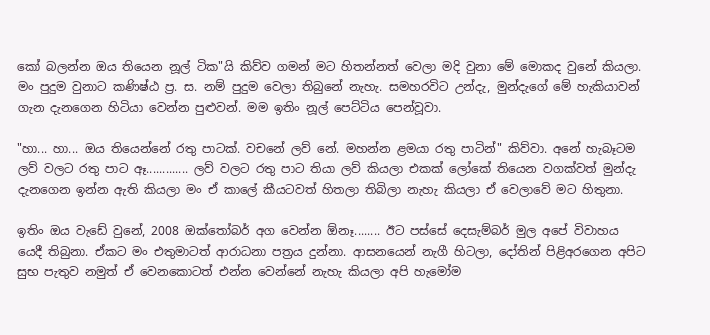කෝ බලන්න ඔය තියෙන නූල් ටික"යි කිව්ව ගමන් මට හිතන්නත් වෙලා මදි වුනා මේ මොකද වුනේ කියලා. මං පුදුම වුනාට කණිෂ්ඨ ප්‍ර. ස. නම් පුදුම වෙලා තිබුනේ නැහැ. සමහරවිට උන්දැ, මුන්දැගේ මේ හැකියාවන් ගැන දැනගෙන හිටියා වෙන්න පුළුවන්. මම ඉතිං නූල් පෙට්ටිය පෙන්වූවා.

"හා... හා... ඔය තියෙන්නේ රතු පාටක්. වචනේ ලව් නේ. මහන්න ළමයා රතු පාටින්" කිව්වා. අනේ හැබෑටම ලව් වලට රතු පාට ඈ............. ලව් වලට රතු පාට තියා ලව් කියලා එකක් ලෝකේ තියෙන වගක්වත් මුන්දැ දැනගෙන ඉන්න ඇති කියලා මං ඒ කාලේ කීයටවත් හිතලා තිබිලා නැහැ කියලා ඒ වෙලාවේ මට හිතුනා.

ඉතිං ඔය වැඩේ වුනේ, 2008 ඔක්තෝබර් අග වෙන්න ඕනෑ........ ඊට පස්සේ දෙසැම්බර් මුල අපේ විවාහය යෙදී තිබුනා. ඒකට මං එතුමාටත් ආරාධනා පත්‍රය දුන්නා. ආසනයෙන් නැගී හිටලා, දෝතින් පිළිඅරගෙන අපිට සුභ පැතුව නමුත් ඒ වෙනකොටත් එන්න වෙන්නේ නැහැ කියලා අපි හැමෝම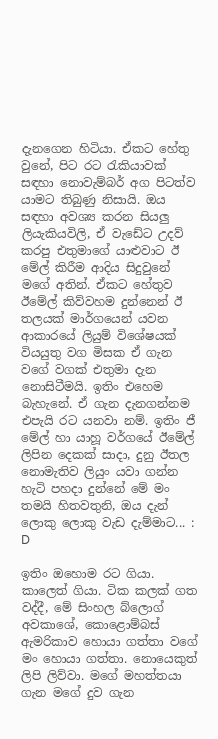දැනගෙන හිටියා. ඒකට හේතු වුනේ, පිට රට රැකියාවක් සඳහා නොවැම්බර් අග පිටත්ව යාමට තිබුණු නිසායි. ඔය සඳහා අවශ්‍ය කරන සියලු ලියැකියවිලි, ඒ වැඩේට උදව් කරපු එතුමාගේ යාළුවාට ඊ මේල් කිරීම ආදිය සිදුවුනේ මගේ අතින්. ඒකට හේතුව ඊමේල් කිව්වහම දුන්නෙන් ඊ තලයක් මාර්ගයෙන් යවන ආකාරයේ ලියුම් විශේෂයක් වියයුතු වග මිසක ඒ ගැන වගේ වගක් එතුමා දැන නොසිටීමයි. ඉතිං එහෙම බැහැනේ. ඒ ගැන දැනගන්නම එපැයි රට යනවා නම්. ඉතිං ජී මේල් හා යාහූ වර්ගයේ ඊමේල් ලිපින දෙකක් සාදා, දුනු ඊතල නොමැතිව ලියුං යවා ගන්න හැටි පහදා දුන්නේ මේ මං තමයි හිතවතුනි, ඔය දැන් ලොකු ලොකු වැඩ දැම්මාට... : D

ඉතිං ඔහොම රට ගියා. කාලෙත් ගියා. ටික කලක් ගත වද්දී, මේ සිංහල බ්ලොග් අවකාශේ, කොළොම්බස් ඇමරිකාව හොයා ගත්තා වගේ මං හොයා ගත්තා. නොයෙකුත් ලිපි ලිව්වා. මගේ මහත්තයා ගැන මගේ දුව ගැන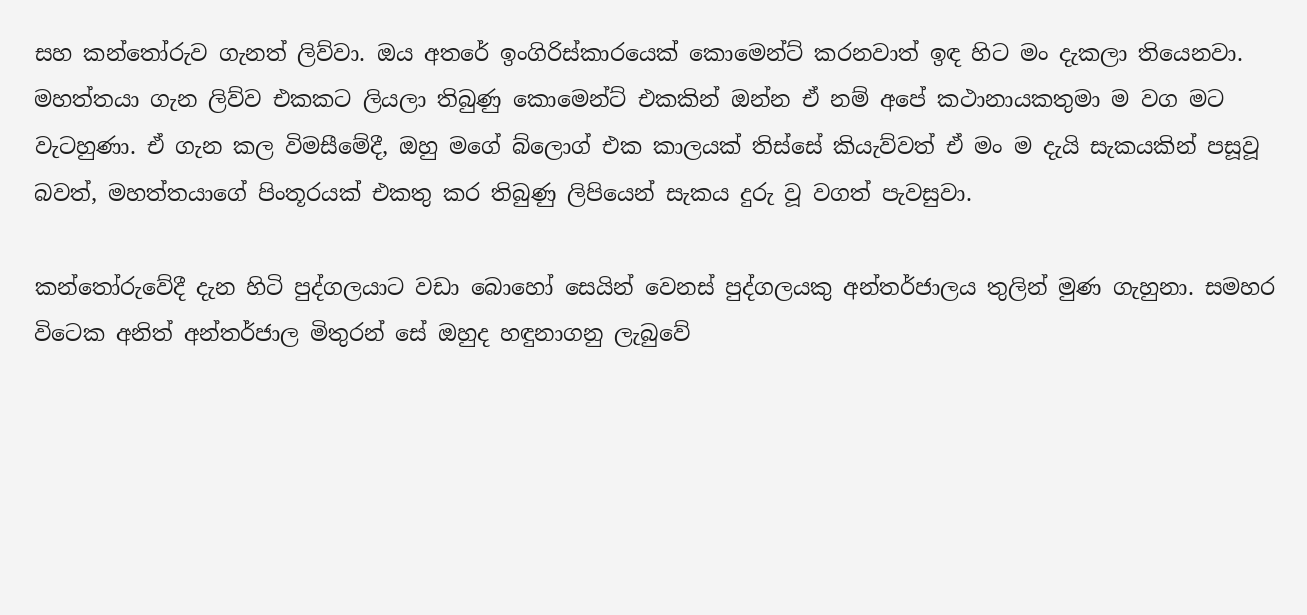සහ කන්තෝරුව ගැනත් ලිව්වා. ඔය අතරේ ඉංගිරිස්කාරයෙක් කොමෙන්ට් කරනවාත් ඉඳ හිට මං දැකලා තියෙනවා. මහත්තයා ගැන ලිව්ව එකකට ලියලා තිබුණු කොමෙන්ට් එකකින් ඔන්න ඒ නම් අපේ කථානායකතුමා ම වග මට වැටහුණා. ඒ ගැන කල විමසීමේදී, ඔහු මගේ බ්ලොග් එක කාලයක් තිස්සේ කියැව්වත් ඒ මං ම දැයි සැකයකින් පසූවූ බවත්, මහත්තයාගේ පිංතූරයක් එකතු කර තිබුණු ලිපියෙන් සැකය දුරු වූ වගත් පැවසුවා.

කන්තෝරුවේදී දැන හිටි පුද්ගලයාට වඩා බොහෝ සෙයින් වෙනස් පුද්ගලයකු අන්තර්ජාලය තුලින් මුණ ගැහුනා. සමහර විටෙක අනිත් අන්තර්ජාල මිතුරන් සේ ඔහුද හඳුනාගනු ලැබුවේ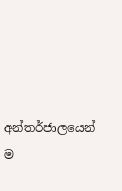අන්තර්ජාලයෙන් ම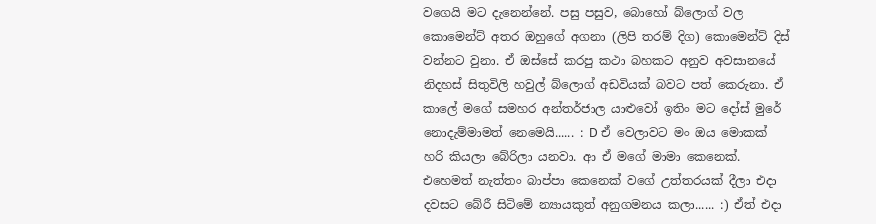වගෙයි මට දැනෙන්නේ. පසු පසුව, බොහෝ බ්ලොග් වල කොමෙන්ට් අතර ඔහුගේ අගනා (ලිපි තරම් දිග) කොමෙන්ට් දිස් වන්නට වුනා. ඒ ඔස්සේ කරපු කථා බහකට අනුව අවසානයේ නිදහස් සිතුවිලි හවුල් බ්ලොග් අඩවියක් බවට පත් කෙරුනා. ඒ කාලේ මගේ සමහර අන්තර්ජාල යාළුවෝ ඉතිං මට දෝස් මුරේ නොදැම්මාමත් නෙමෙයි...... : D ඒ වෙලාවට මං ඔය මොකක් හරි කියලා බේරිලා යනවා. ආ ඒ මගේ මාමා කෙනෙක්. එහෙමත් නැත්තං බාප්පා කෙනෙක් වගේ උත්තරයක් දීලා එදා දවසට බේරී සිටිමේ න්‍යායකුත් අනුගමනය කලා...... :) ඒත් එදා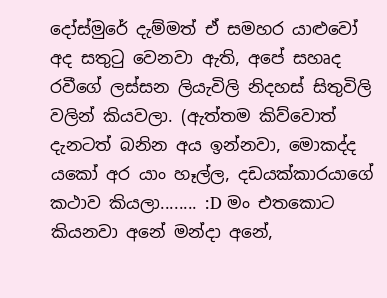දෝස්මුරේ දැම්මත් ඒ සමහර යාළුවෝ අද සතුටු වෙනවා ඇති, අපේ සහෘද රවීගේ ලස්සන ලියැවිලි නිදහස් සිතුවිලි වලින් කියවලා. (ඇත්තම කිව්වොත් දැනටත් බනින අය ඉන්නවා, මොකද්ද යකෝ අර යාං හෑල්ල, දඩයක්කාරයාගේ කථාව කියලා........ :D මං එතකොට කියනවා අනේ මන්දා අනේ,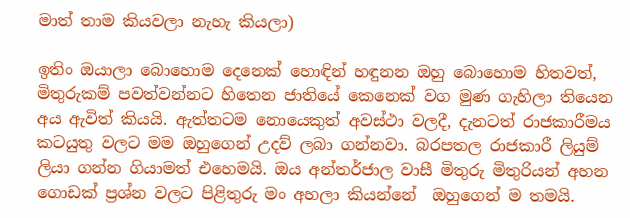මාත් තාම කියවලා නැහැ කියලා)

ඉතිං ඔයාලා බොහොම දෙනෙක් හොඳින් හඳුනන ඔහු බොහොම හිතවත්, මිතුරුකම් පවත්වන්නට හිතෙන ජාතියේ කෙනෙක් වග මුණ ගැහිලා තියෙන අය ඇවිත් කියයි. ඇත්තටම නොයෙකුත් අවස්ථා වලදී, දැනටත් රාජකාරීමය කටයුතු වලට මම ඔහුගෙන් උදව් ලබා ගන්නවා. බරපතල රාජකාරී ලියුම් ලියා ගන්න ගියාමත් එහෙමයි. ඔය අන්තර්ජාල වාසී මිතුරු මිතුරියන් අහන ගොඩක් ප්‍රශ්න වලට පිළිතුරු මං අහලා කියන්නේ  ඔහුගෙන් ම තමයි.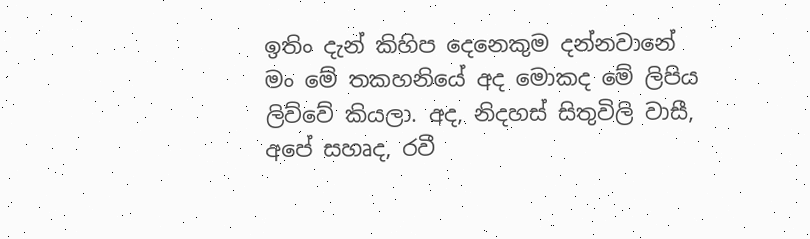ඉතිං දැන් කිහිප දෙනෙකුම දන්නවානේ මං මේ තකහනියේ අද මොකද මේ ලිපිය ලිව්වේ කියලා. අද, නිදහස් සිතුවිලි වාසී, අපේ සහෘද, රවී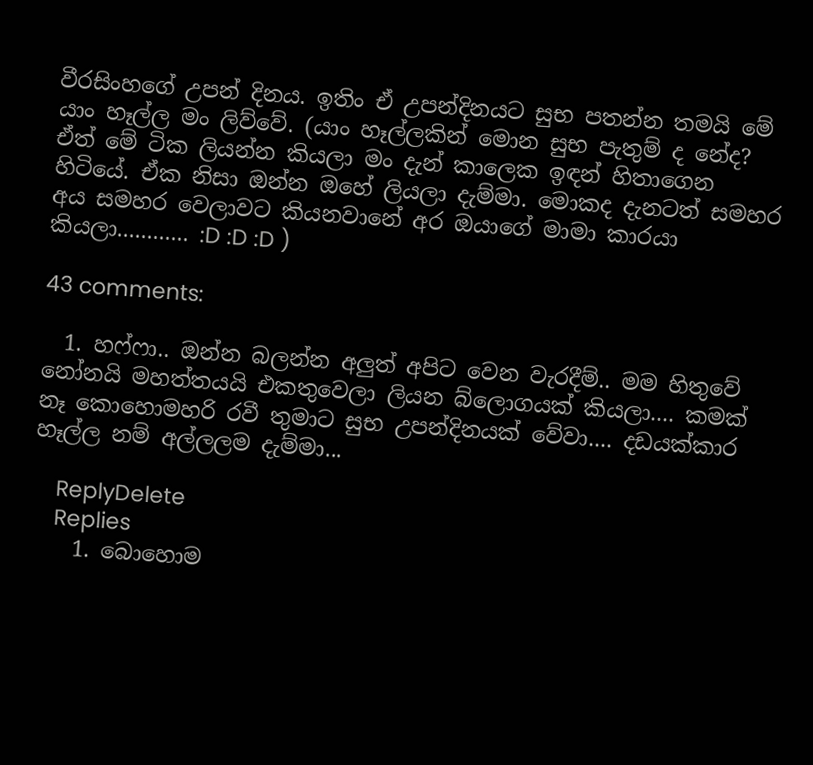වීරසිංහගේ උපන් දිනය. ඉතිං ඒ උපන්දිනයට සුභ පතන්න තමයි මේ යාං හෑල්ල මං ලිව්වේ. (යාං හෑල්ලකින් මොන සුභ පැතුම් ද නේද? ඒත් මේ ටික ලියන්න කියලා මං දැන් කාලෙක ඉඳන් හිතාගෙන හිටියේ. ඒක නිසා ඔන්න ඔහේ ලියලා දැම්මා. මොකද දැනටත් සමහර අය සමහර වෙලාවට කියනවානේ අර ඔයාගේ මාමා කාරයා කියලා............ :D :D :D )

43 comments:

  1. හෆ්ෆා.. ඔන්න බලන්න අලුත් අපිට වෙන වැරදීම්.. මම හිතුවේ නෝනයි මහත්තයයි එකතුවෙලා ලියන බ්ලොගයක් කියලා.... කමක් නෑ කොහොමහරි රවී තුමාට සුභ උපන්දිනයක් වේවා.... දඩයක්කාර හෑල්ල නම් අල්ලලම දැම්මා...

    ReplyDelete
    Replies
    1. බොහොම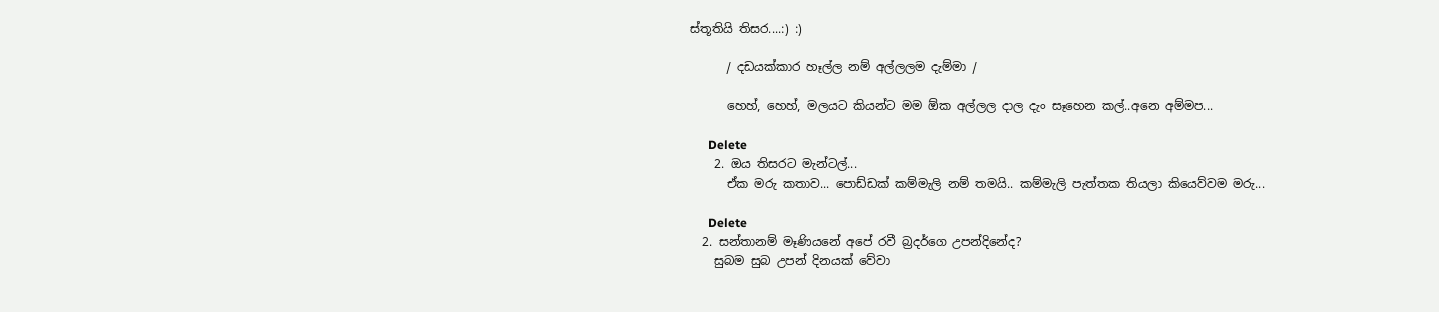ස්තූතියි තිසර....:) :)

      / දඩයක්කාර හෑල්ල නම් අල්ලලම දැම්මා /

      හෙහ්, හෙහ්, මලයට කියන්ට මම ඕක අල්ලල දාල දැං සෑහෙන කල්..අනෙ අම්මප...

      Delete
    2. ඔය තිසරට මැන්ටල්...
      ඒක මරු කතාව... පොඩ්ඩක් කම්මැලි නම් තමයි.. කම්මැලි පැත්තක තියලා කියෙව්වම මරු...

      Delete
  2. සන්තානම් මෑණියනේ අපේ රවී බ්‍රදර්ගෙ උපන්දිනේද?
    සුබම සුබ උපන් දිනයක් වේවා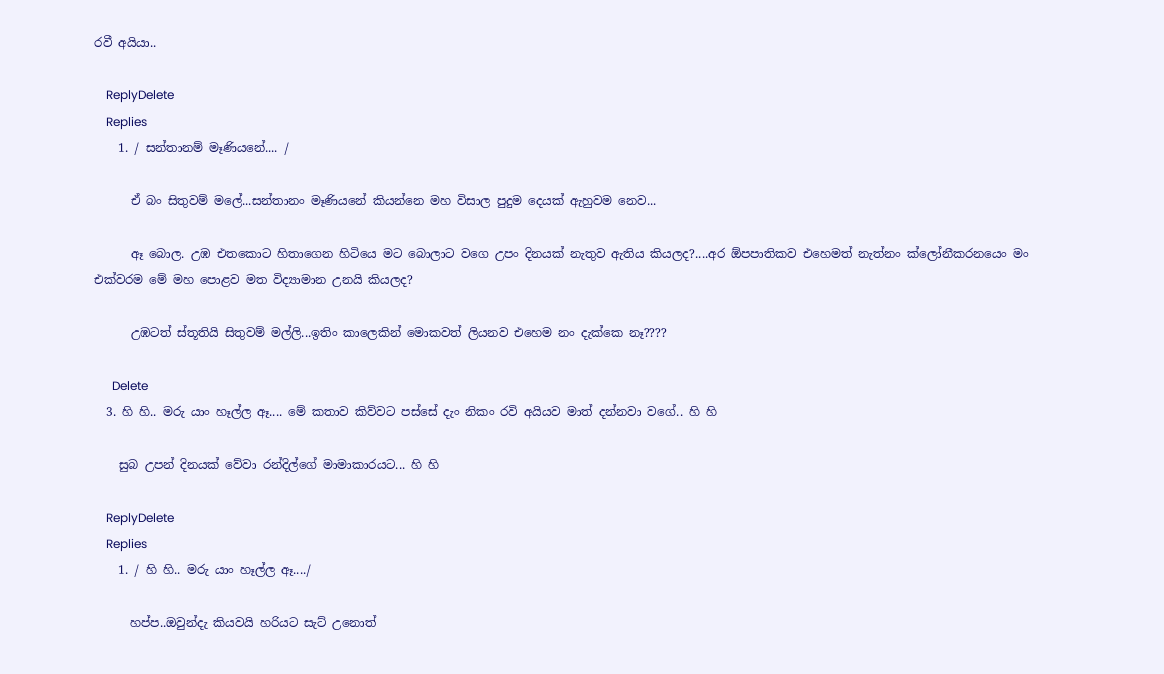රවී අයියා..

    ReplyDelete
    Replies
    1. / සන්තානම් මෑණියනේ.... /

      ඒ බං සිතුවම් මලේ...සන්තානං මෑණියනේ කියන්නෙ මහ විසාල පුදුම දෙයක් ඇහුවම නෙව...

      ඈ බොල. උඹ එතකොට හිතාගෙන හිටියෙ මට බොලාට වගෙ උපං දිනයක් නැතුව ඇතිය කියලද?....අර ඕපපාතිකව එහෙමත් නැත්නං ක්ලෝනීකරනයෙං මං එක්වරම මේ මහ පොළව මත විද්‍යාමාන උනයි කියලද?

      උඹටත් ස්තූතියි සිතුවම් මල්ලි...ඉතිං කාලෙකින් මොකවත් ලියනව එහෙම නං දැක්කෙ නෑ????

      Delete
  3. හි හි.. මරු යාං හෑල්ල ඈ.... මේ කතාව කිව්වට පස්සේ දැං නිකං රවි අයියව මාත් දන්නවා වගේ.. හි හි

    සුබ උපන් දිනයක් වේවා රන්දිල්ගේ මාමාකාරයට... හි හි

    ReplyDelete
    Replies
    1. / හි හි.. මරු යාං හෑල්ල ඈ..../

      හප්ප..ඔවුන්දැ කියවයි හරියට සැට් උනොත්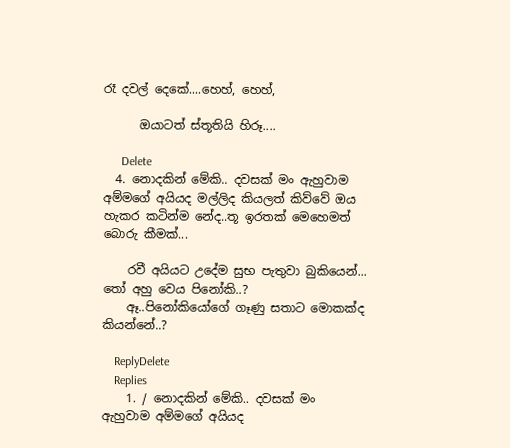රෑ දවල් දෙකේ....හෙහ්, හෙහ්,

      ඔයාටත් ස්තූතියි හිරූ....

      Delete
  4. නොදකින් මේකි.. දවසක් මං ඇහුවාම අම්මගේ අයියද මල්ලිද කියලත් කිව්වේ ඔය හැකර කටින්ම නේද..තූ ඉරතක් මෙහෙමත් බොරු කීමක්...

    රවී අයියට උදේම සුභ පැතුවා බුකියෙන්... තෝ අහු වෙය පිනෝකි..?
    ඈ..පිනෝකියෝගේ ගෑණු සතාට මොකක්ද කියන්නේ..?

    ReplyDelete
    Replies
    1. / නොදකින් මේකි.. දවසක් මං ඇහුවාම අම්මගේ අයියද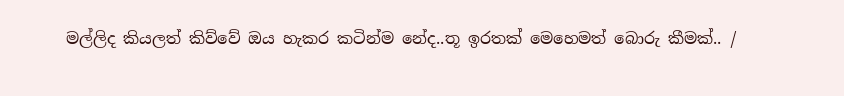මල්ලිද කියලත් කිව්වේ ඔය හැකර කටින්ම නේද..තූ ඉරතක් මෙහෙමත් බොරු කීමක්.. /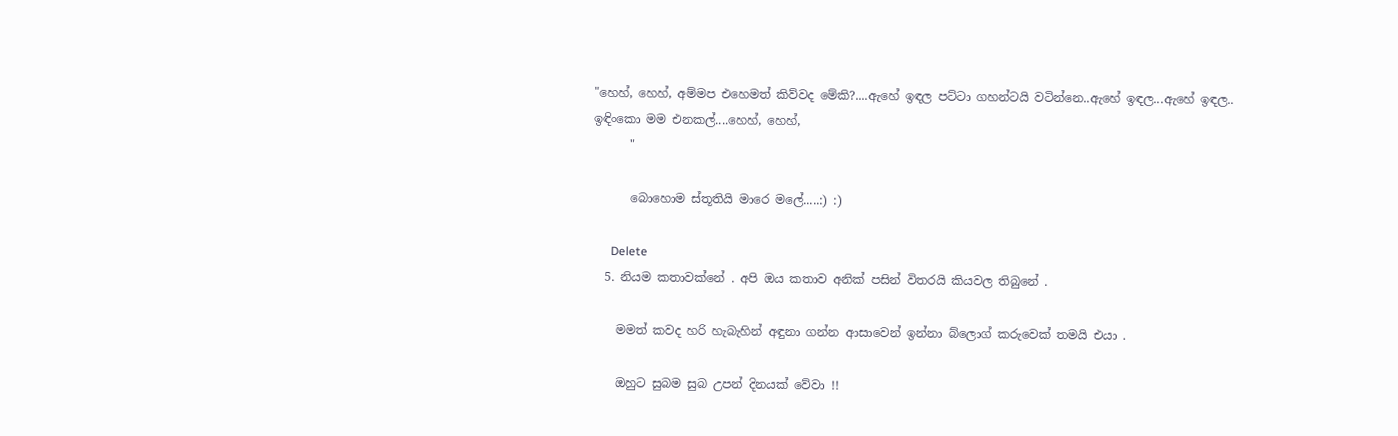"හෙහ්, හෙහ්, අම්මප එහෙමත් කිව්වද මේකි?....ඇහේ ඉඳල පට්ටා ගහන්ටයි වටින්නෙ..ඇහේ ඉඳල...ඇහේ ඉඳල.. ඉඳිංකො මම එනකල්....හෙහ්, හෙහ්,
      "

      බොහොම ස්තූතියි මාරෙ මලේ.....:) :)

      Delete
  5. නියම කතාවක්නේ . අපි ඔය කතාව අනික් පසින් විතරයි කියවල තිබුනේ .

    මමත් කවද හරි හැබැහින් අඳුනා ගන්න ආසාවෙන් ඉන්නා බ්ලොග් කරුවෙක් තමයි එයා .

    ඔහුට සුබම සුබ උපන් දිනයක් වේවා !!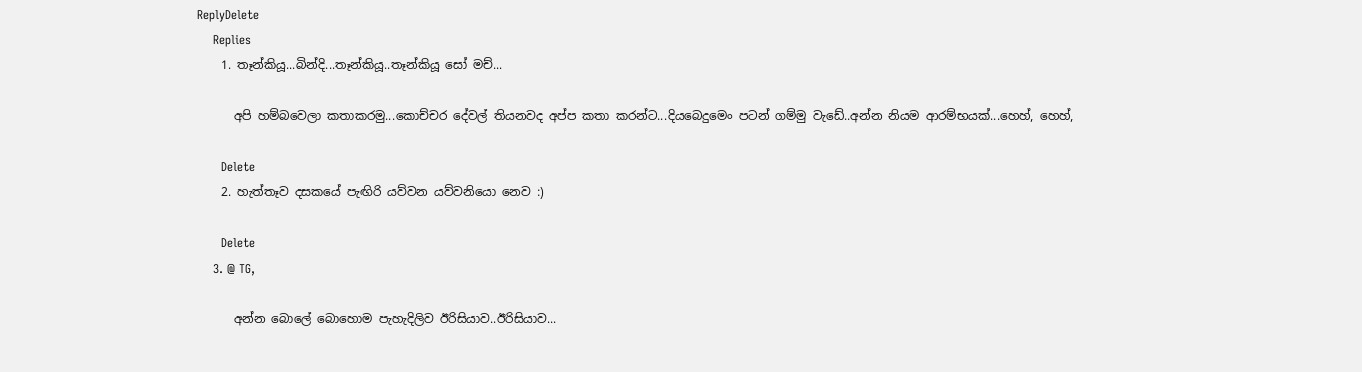ReplyDelete
    Replies
    1. තෑන්කියූ...බින්දි...තෑන්කියූ..තෑන්කියූ සෝ මච්...

      අපි හම්බවෙලා කතාකරමු...කොච්චර දේවල් තියනවද අප්ප කතා කරන්ට...දියබෙදුමෙං පටන් ගම්මු වැඩේ..අන්න නියම ආරම්භයක්...හෙහ්, හෙහ්,

      Delete
    2. හැත්තෑව දසකයේ පැඟිරි යව්වන යව්වනියො නෙව :)

      Delete
    3. @ TG,

      අන්න බොලේ බොහොම පැහැදිලිව ඊරිසියාව..ඊරිසියාව...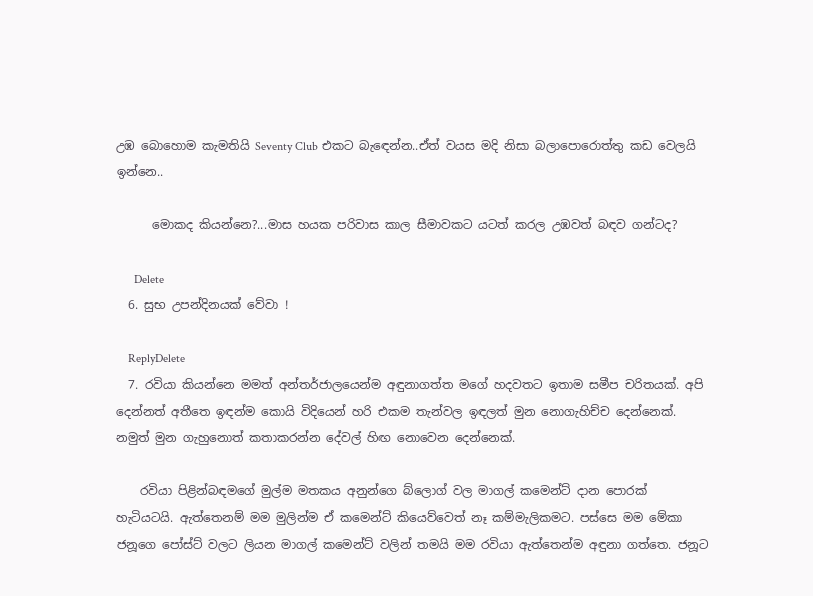උඹ බොහොම කැමතියි Seventy Club එකට බැඳෙන්න..ඒත් වයස මදි නිසා බලාපොරොත්තු කඩ වෙලයි ඉන්නෙ..

      මොකද කියන්නෙ?...මාස හයක පරිවාස කාල සීමාවකට යටත් කරල උඹවත් බඳව ගන්ටද?

      Delete
  6. සුභ උපන්දිනයක් වේවා !

    ReplyDelete
  7. රවියා කියන්නෙ මමත් අන්තර්ජාලයෙන්ම අඳුනාගත්ත මගේ හදවතට ඉතාම සමීප චරිතයක්. අපි දෙන්නත් අතීතෙ ඉඳන්ම කොයි විදියෙන් හරි එකම තැන්වල ඉඳලත් මුන නොගැහිච්ච දෙන්නෙක්. නමුත් මුන ගැහුනොත් කතාකරන්න දේවල් හිඟ නොවෙන දෙන්නෙක්.

    රවියා පිළින්බඳමගේ මුල්ම මතකය අනුන්ගෙ බ්ලොග් වල මාගල් කමෙන්ට් දාන පොරක් හැටියටයි. ඇත්තෙනම් මම මුලින්ම ඒ කමෙන්ට් කියෙව්වෙත් නෑ කම්මැලිකමට. පස්සෙ මම මේකා ජනූගෙ පෝස්ට් වලට ලියන මාගල් කමෙන්ට් වලින් තමයි මම රවියා ඇත්තෙන්ම අඳුනා ගත්තෙ. ජනූට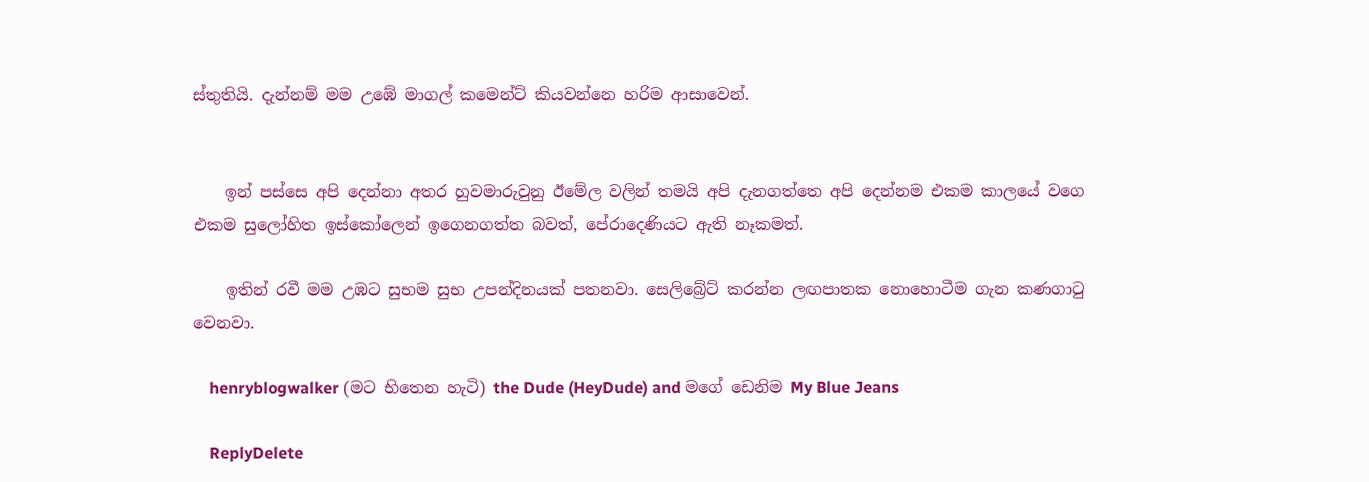ස්තුතියි. දැන්නම් මම උඹේ මාගල් කමෙන්ට් කියවන්නෙ හරිම ආසාවෙන්.


    ඉන් පස්සෙ අපි දෙන්නා අතර හුවමාරුවුනු ඊමේල වලින් තමයි අපි දැනගත්තෙ අපි දෙන්නම එකම කාලයේ වගෙ එකම සුලෝහිත ඉස්කෝලෙන් ඉගෙනගත්ත බවත්, පේරාදෙණියට ඇති නෑකමත්.

    ඉතින් රවී මම උඹට සුභම සුභ උපන්දිනයක් පතනවා. සෙලිබ්‍රේට් කරන්න ලඟපාතක නොහොටීම ගැන කණගා‍ටු වෙනවා.

    henryblogwalker (මට භිතෙන හැටි) the Dude (HeyDude) and මගේ ඩෙනිම My Blue Jeans

    ReplyDelete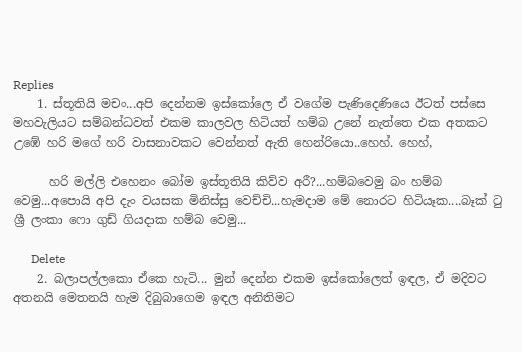Replies
    1. ස්තූතියි මචං...අපි දෙන්නම ඉස්කෝලෙ ඒ වගේම පැණිදෙණියෙ ඊටත් පස්සෙ මහවැලියට සම්බන්ධවත් එකම කාලවල හිටියත් හම්බ උනේ නැත්තෙ එක අතකට උඹේ හරි මගේ හරි වාසනාවකට වෙන්නත් ඇති හෙන්රියො..හෙහ්. හෙහ්,

      හරි මල්ලි එහෙනං බෝම ඉස්තූතියි කිව්ව අරී?...හම්බවෙමු බං හම්බ වෙමු...අපොයි අපි දැං වයසක මිනිස්සු වෙච්චි...හැමදාම මේ නොරට හිටියෑක....බෑක් ටු ශ්‍රී ලංකා ෆො ගුඩ් ගියදාක හම්බ වෙමු...

      Delete
    2. බලාපල්ලකො ඒකෙ හැටි... මුන් දෙන්න එකම ඉස්කෝලෙත් ඉඳල, ඒ මදිවට අතනයි මෙතනයි හැම දිබුබාගෙම ඉඳල අනිතිමට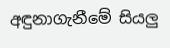අඳුනාගැනීමේ සියලු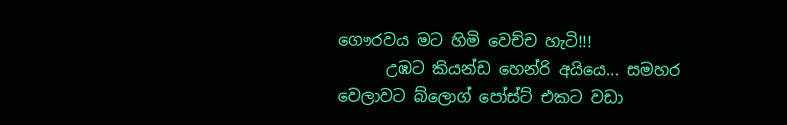ගෞරවය මට හිමි වෙච්ච හැටි!!!
      උඹට කියන්ඩ හෙන්රි අයියෙ... සමහර වෙලාවට බ්ලොග් පෝස්ට් එකට වඩා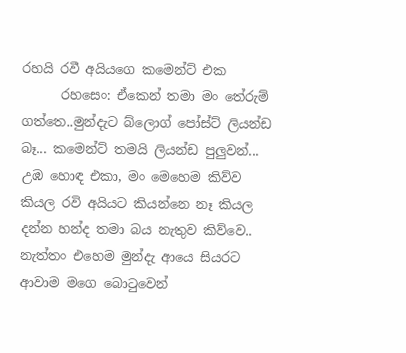රහයි රවී අයියගෙ කමෙන්ට් එක
      රහසෙං: ඒකෙන් තමා මං තේරුම් ගත්තෙ..මුන්දැට බ්ලොග් පෝස්ට් ලියන්ඩ බෑ... කමෙන්ට් තමයි ලියන්ඩ පුලුවන්... උඹ හොඳ එකා, මං මෙහෙම කිව්ව කියල රවි අයියට කියන්නෙ නෑ කියල දන්න හන්ද තමා බය නැතුව කිව්වෙ.. නැත්තං එහෙම මුන්දැ ආයෙ සියරට ආවාම මගෙ බොටුවෙන්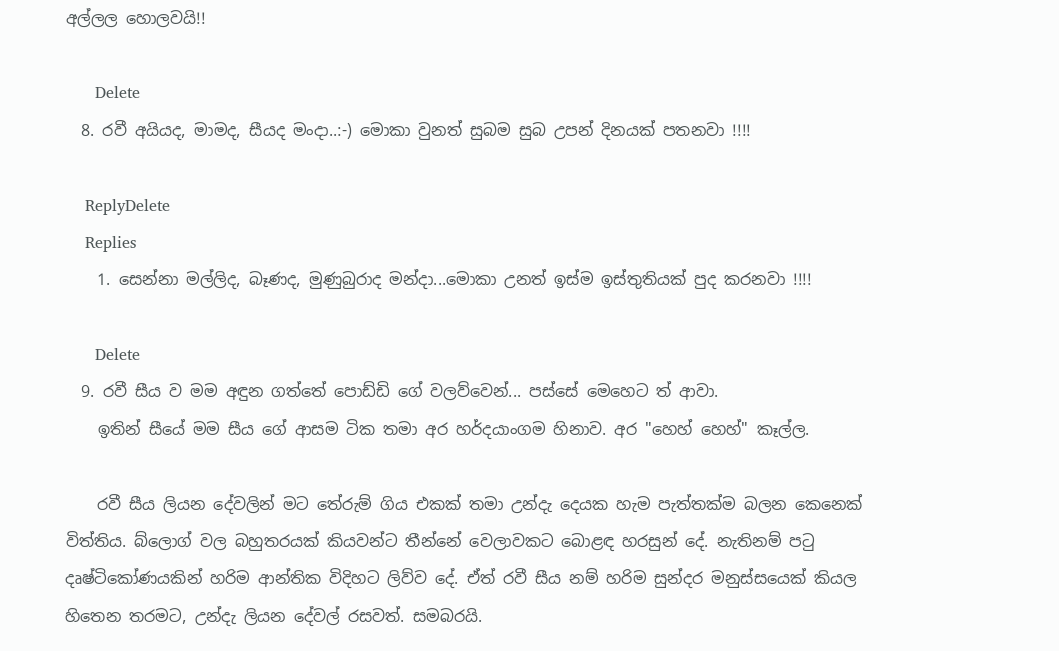අල්ලල හොලවයි!!

      Delete
  8. රවී අයියද, මාමද, සීයද මංදා..:-) මොකා වුනත් සුබම සුබ උපන් දිනයක් පතනවා !!!!

    ReplyDelete
    Replies
    1. සෙන්නා මල්ලිද, බෑණද, මුණුබුරාද මන්දා...මොකා උනත් ඉස්ම ඉස්තුතියක් පුද කරනවා !!!!

      Delete
  9. රවී සීය ව මම අඳුන ගත්තේ පොඩ්ඩි ගේ වලව්වෙන්... පස්සේ මෙහෙට ත් ආවා.
    ඉතින් සීයේ මම සීය ගේ ආසම ටික තමා අර හර්දයාංගම හිනාව. අර "හෙහ් හෙහ්" කෑල්ල.

    රවී සීය ලියන දේවලින් මට තේරුම් ගිය එකක් තමා උන්දැ දෙයක හැම පැත්තක්ම බලන කෙනෙක් විත්තිය. බ්ලොග් වල බහුතරයක් කියවන්ට තීන්නේ වෙලාවකට බොළඳ හරසුන් දේ. නැතිනම් පටු දෘෂ්ටිකෝණයකින් හරිම ආන්තික විදිහට ලිව්ව දේ. ඒත් රවී සීය නම් හරිම සුන්දර මනුස්සයෙක් කියල හිතෙන තරමට, උන්දැ ලියන දේවල් රසවත්. සමබරයි.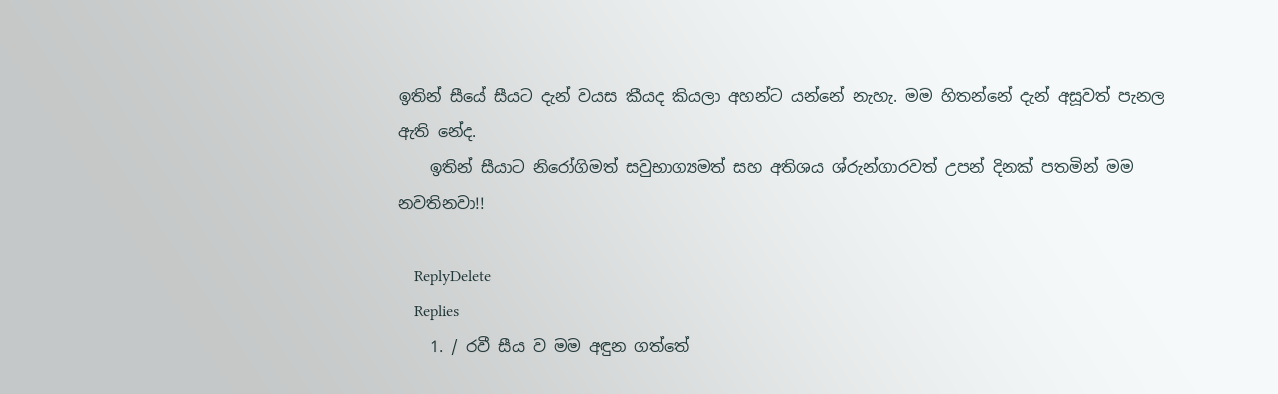ඉතින් සීයේ සීයට දැන් වයස කීයද කියලා අහන්ට යන්නේ නැහැ. මම හිතන්නේ දැන් අසූවත් පැනල ඇති නේද.
    ඉතින් සීයාට නිරෝගිමත් සවුභාග්‍යමත් සහ අතිශය ශ්රුන්ගාරවත් උපන් දිනක් පතමින් මම නවතිනවා!!

    ReplyDelete
    Replies
    1. / රවී සීය ව මම අඳුන ගත්තේ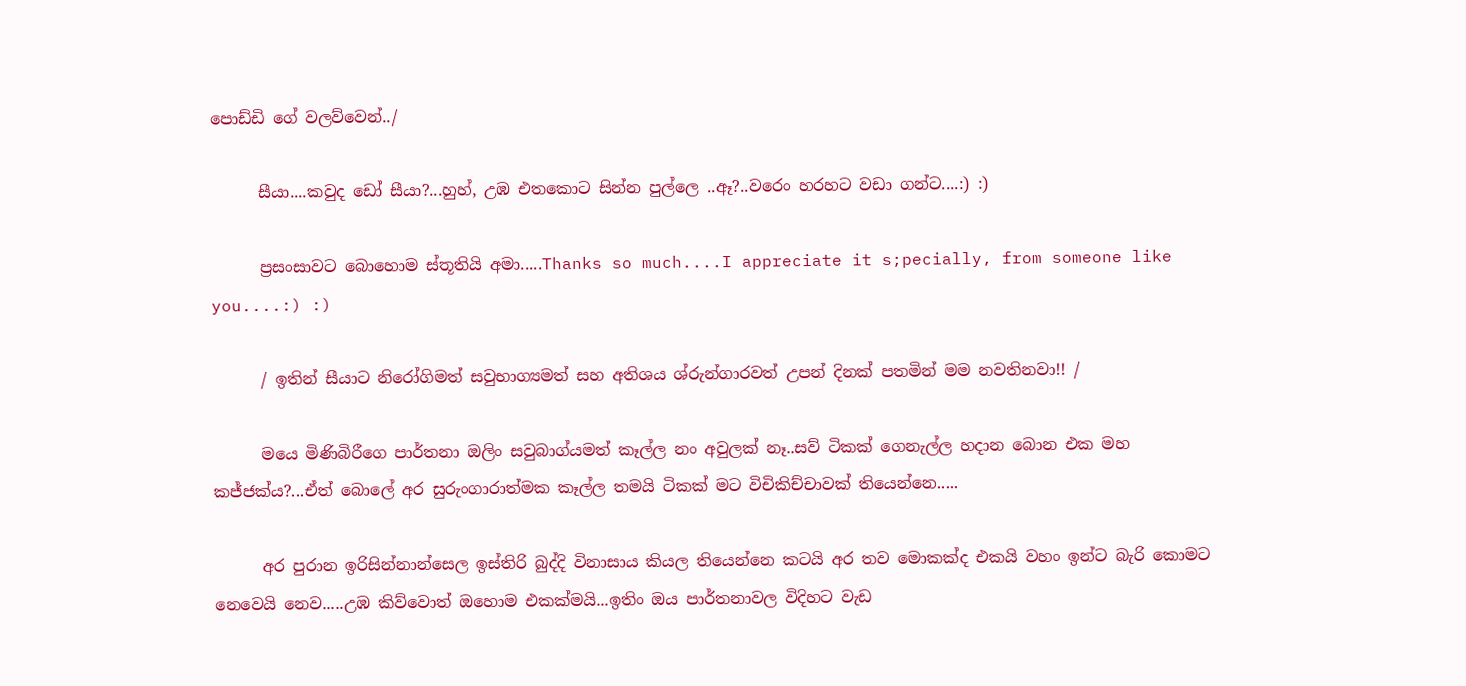පොඩ්ඩි ගේ වලව්වෙන්../

      සීයා....කවුද ඩෝ සීයා?...හුහ්, උඹ එතකොට සින්න පුල්ලෙ ..ඈ?..වරෙං හරහට වඩා ගන්ට....:) :)

      ප්‍රසංසාවට බොහොම ස්තූතියි අමා.....Thanks so much....I appreciate it s;pecially, from someone like you....:) :)

      / ඉතින් සීයාට නිරෝගිමත් සවුභාග්‍යමත් සහ අතිශය ශ්රුන්ගාරවත් උපන් දිනක් පතමින් මම නවතිනවා!! /

      මයෙ මිණිබිරීගෙ පාර්තනා ඔලිං සවුබාග්යමත් කෑල්ල නං අවුලක් නෑ..සව් ටිකක් ගෙනැල්ල හදාන බොන එක මහ කජ්ජක්ය?...ඒත් බොලේ අර සුරුංගාරාත්මක කෑල්ල තමයි ටිකක් මට විචිකිච්චාවක් තියෙන්නෙ.....

      අර පුරාන ඉරිසින්නාන්සෙල ඉස්තිරි බුද්දි විනාසාය කියල තියෙන්නෙ කටයි අර තව මොකක්ද එකයි වහං ඉන්ට බැරි කොමට නෙවෙයි නෙව.....උඹ කිව්වොත් ඔහොම එකක්මයි...ඉතිං ඔය පාර්තනාවල විදිහට වැඩ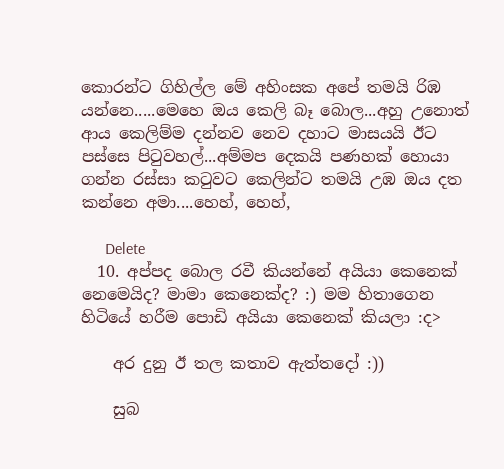කොරන්ට ගිහිල්ල මේ අහිංසක අපේ තමයි රිඹ යන්නෙ.....මෙහෙ ඔය කෙලි බෑ බොල...අහු උනොත් ආය කෙලිම්ම දන්නව නෙව දහාට මාසයයි ඊට පස්සෙ පිටුවහල්...අම්මප දෙකයි පණහක් හොයා ගන්න රස්සා කටුවට කෙලින්ට තමයි උඹ ඔය දත කන්නෙ අමා....හෙහ්, හෙහ්,

      Delete
  10. අප්පද බොල රවී කියන්නේ අයියා කෙනෙක් නෙමෙයිද? මාමා කෙනෙක්ද? :) මම හිතාගෙන හිටියේ හරීම පොඩි අයියා කෙනෙක් කියලා :ද>

    අර දුනු ඊ තල කතාව ඇත්තදෝ :))

    සුබ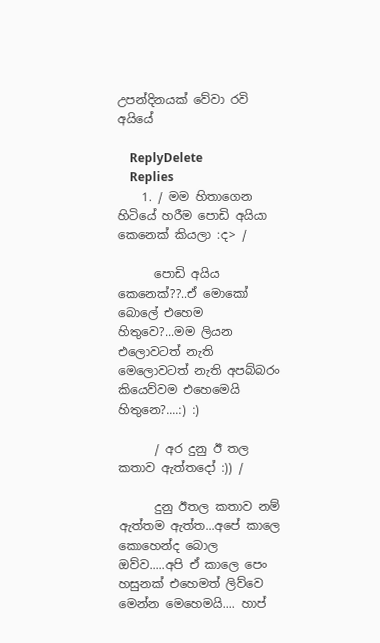උපන්දිනයක් වේවා රවි අයියේ

    ReplyDelete
    Replies
    1. / මම හිතාගෙන හිටියේ හරීම පොඩි අයියා කෙනෙක් කියලා :ද> /

      පොඩි අයිය කෙනෙක්??..ඒ මොකෝ බොලේ එහෙම හිතුවෙ?...මම ලියන එලොවටත් නැති මෙලොවටත් නැති අපබ්බරං කියෙව්වම එහෙමෙයි හිතුනෙ?....:) :)

      / අර දුනු ඊ තල කතාව ඇත්තදෝ :)) /

      දුනු ඊතල කතාව නම් ඇත්තම ඇත්ත...අපේ කාලෙ කොහෙන්ද බොල ඔව්ව.....අපි ඒ කාලෙ පෙං හසුනක් එහෙමත් ලිව්වෙ මෙන්න මෙහෙමයි.... හාප්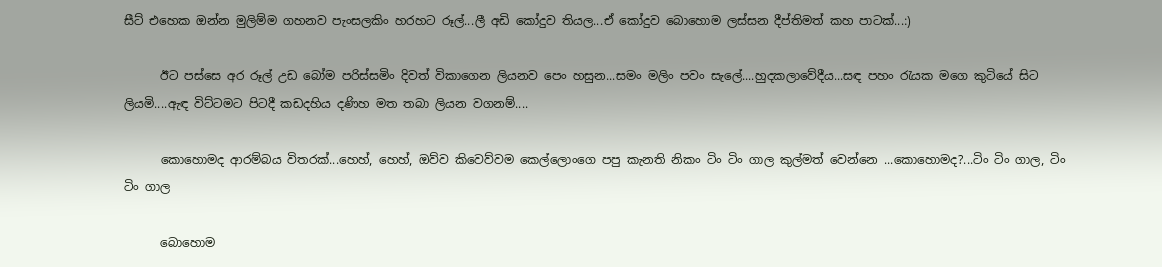සීට් එහෙක ඔන්න මුලිම්ම ගහනව පැංසලකිං හරහට රූල්...ලී අඩි කෝදුව තියල...ඒ කෝදුව බොහොම ලස්සන දීප්තිමත් කහ පාටක්...:)

      ඊට පස්සෙ අර රූල් උඩ බෝම පරිස්සමිං දිවත් විකාගෙන ලියනව පෙං හසුන...සමං මලිං පවං සැලේ....හුදකලාවේදීය...සඳ පහං රැයක මගෙ කුටියේ සිට ලියමි....ඇඳ විට්ටමට පිටදී කඩදහිය දණිහ මත තබා ලියන වගනම්....

      කොහොමද ආරම්බය විතරක්...හෙහ්, හෙහ්, ඔව්ව කිවෙව්වම කෙල්ලොංගෙ පපු කැනති නිකං ටිං ටිං ගාල කුල්මත් වෙන්නෙ ...කොහොමද?...ටිං ටිං ගාල, ටිං ටිං ගාල

      බොහොම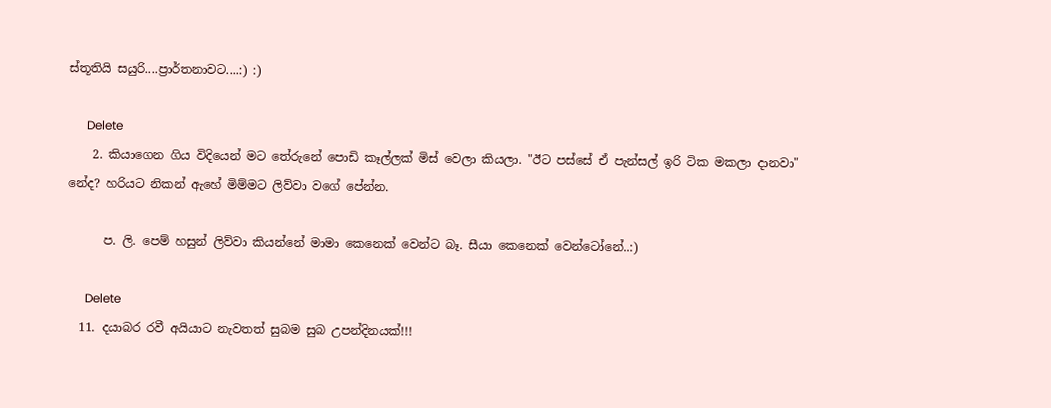ස්තූතියි සයුරි....ප්‍රාර්තනාවට....:) :)

      Delete
    2. කියාගෙන ගිය විදියෙන් මට තේරුනේ පොඩි කෑල්ලක් මිස් වෙලා කියලා. "ඊට පස්සේ ඒ පැන්සල් ඉරි ටික මකලා දානවා" නේද? හරියට නිකන් ඇහේ මිම්මට ලිව්වා වගේ පේන්න.

      ප. ලි. පෙම් හසුන් ලිව්වා කියන්නේ මාමා කෙනෙක් වෙන්ට බෑ. සීයා කෙනෙක් වෙන්ටෝනේ..:)

      Delete
  11. දයාබර රවී අයියාට නැවතත් සුබම සුබ උපන්දිනයක්!!!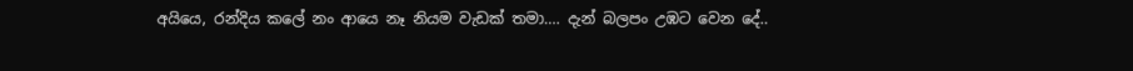අයියෙ, රන්දිය කලේ නං ආයෙ නෑ නියම වැඩක් තමා.... දැන් බලපං උඹට වෙන දේ..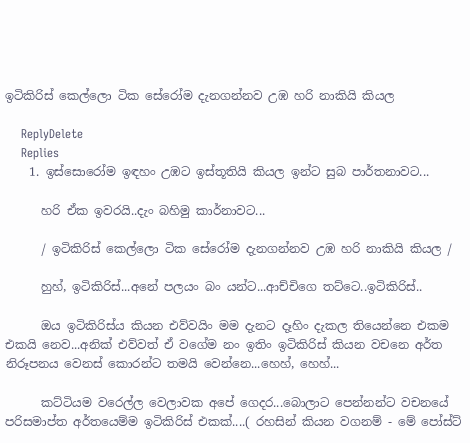ඉටිකිරිස් කෙල්ලො ටික සේරෝම දැනගන්නව උඹ හරි නාකියි කියල

    ReplyDelete
    Replies
    1. ඉස්සොරෝම ඉඳහං උඹට ඉස්තූතියි කියල ඉන්ට සුබ පාර්තනාවට...

      හරි ඒක ඉවරයි..දැං බහිමු කාර්නාවට...

      / ඉටිකිරිස් කෙල්ලො ටික සේරෝම දැනගන්නව උඹ හරි නාකියි කියල /

      හුහ්, ඉටිකිරිස්...අනේ පලයං බං යන්ට...ආච්චිගෙ තට්ටෙ..ඉටිකිරිස්..

      ඔය ඉටිකිරිස්ය කියන එව්වයිං මම දැනට දෑහිං දැකල තියෙන්නෙ එකම එකයි නෙව...අනික් එව්වත් ඒ වගේම නං ඉතිං ඉටිකිරිස් කියන වචනෙ අර්ත නිරූපනය වෙනස් කොරන්ට තමයි වෙන්නෙ...හෙහ්, හෙහ්...

      කට්ටියම වරෙල්ල වෙලාවක අපේ ගෙදර...බොලාට පෙන්නන්ට වචනයේ පරිසමාප්ත අර්තයෙම්ම ඉටිකිරිස් එකක්....( රහසින් කියන වගනම් - මේ පෝස්ට්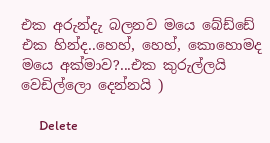එක අරුන්දැ බලනව මයෙ බේඩ්ඩේ එක හින්ද..හෙහ්, හෙහ්, කොහොමද මයෙ අක්මාව?...එක කුරුල්ලයි වෙඩිල්ලො දෙන්නයි )

      Delete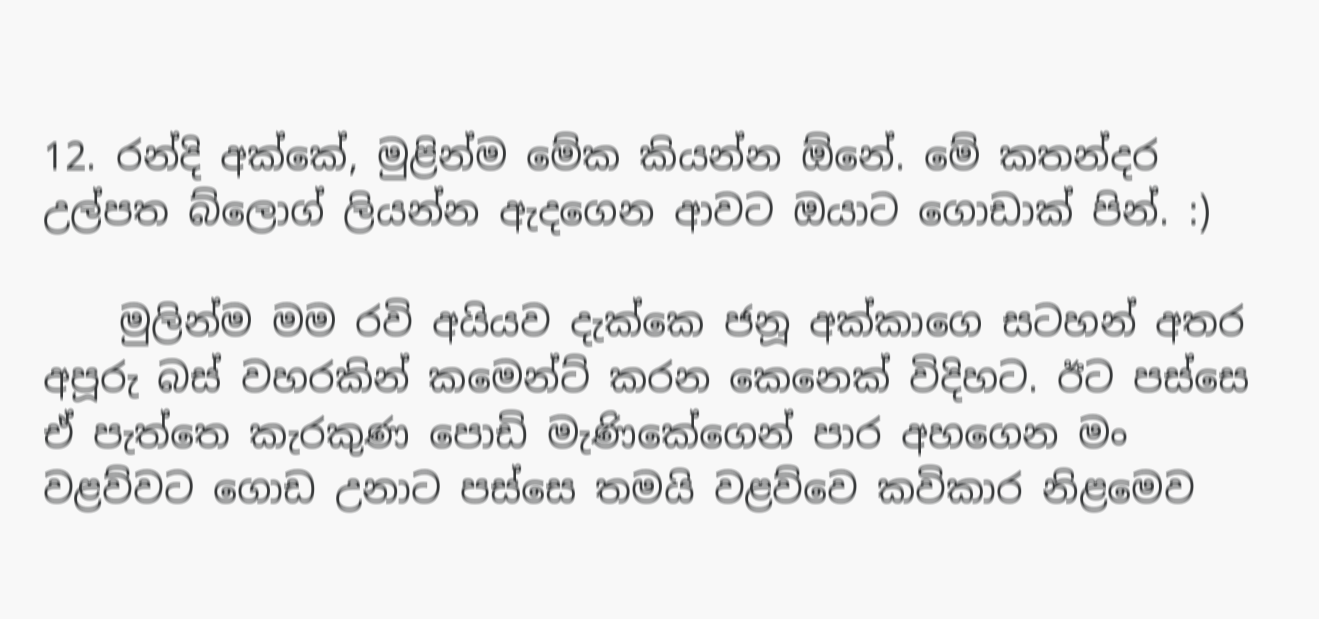12. රන්දි අක්කේ, මුළින්ම මේක කියන්න ඕනේ. මේ කතන්දර උල්පත බ්ලොග් ලියන්න ඇදගෙන ආවට ඔයාට ගොඩාක් පින්. :)

    මුලින්ම මම රවි අයියව දැක්කෙ ජනූ අක්කාගෙ සටහන් අතර අපූරු බස් වහරකින් කමෙන්ට් කරන කෙනෙක් විදිහට. ඊට පස්සෙ ඒ පැත්තෙ කැරකුණ පොඩි මැණිකේගෙන් පාර අහගෙන මං වළව්වට ගොඩ උනාට පස්සෙ තමයි වළව්වෙ කවිකාර නිළමෙව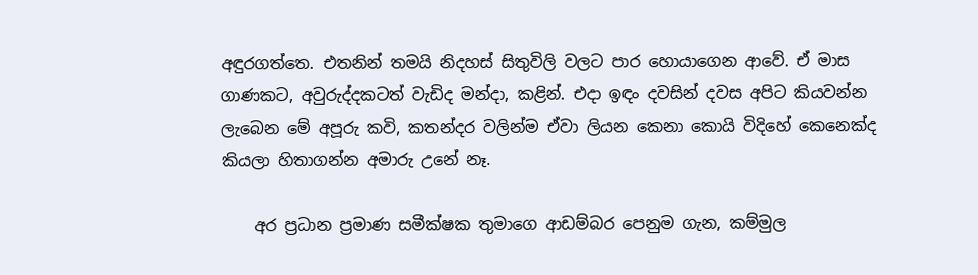අඳුරගත්තෙ. එතනින් තමයි නිදහස් සිතුවිලි වලට පාර හොයාගෙන ආවේ. ඒ මාස ගාණකට, අවුරුද්දකටත් වැඩිද මන්දා, කළින්. එදා ඉඳං දවසින් දවස අපිට කියවන්න ලැබෙන මේ අපූරු කවි, කතන්දර වලින්ම ඒවා ලියන කෙනා කොයි විදිහේ කෙනෙක්ද කියලා හිතාගන්න අමාරු උනේ නෑ.

    අර ප්‍රධාන ප්‍රමාණ සමීක්ෂක තුමාගෙ ආඩම්බර පෙනුම ගැන, කම්මුල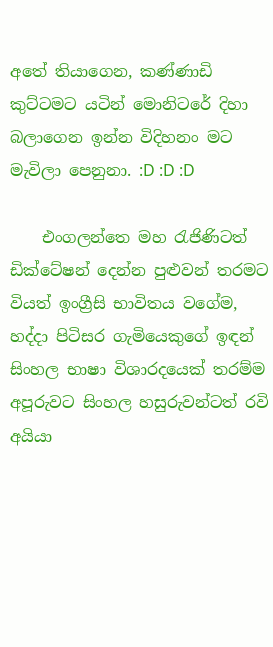අතේ තියාගෙන, කණ්ණාඩි කුට්ටමට යටින් මොනිටරේ දිහා බලාගෙන ඉන්න විදිහනං මට මැවිලා පෙනුනා. :D :D :D

    එංගලන්තෙ මහ රැජිණිටත් ඩික්ටේෂන් දෙන්න පුළුවන් තරමට වියත් ඉංග්‍රීසි භාවිතය වගේම, හද්දා පිටිසර ගැමියෙකුගේ ඉඳන් සිංහල භාෂා විශාරදයෙක් තරම්ම අපූරුවට සිංහල හසුරුවන්ටත් රවි අයියා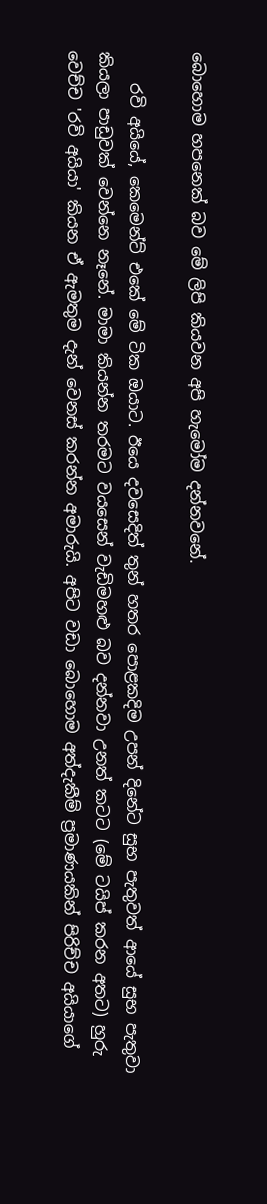බොහොම හපනෙක් බව මේ ලිපි කියවන අපි හැමෝම දන්නවනේ.

    රවි අයියේ, කෙමෙන්ට් එකේ මේ ටික ඔයාට. ඊයෙ දවසෙදිත් තුන් හතර පොළකදිම උපන් දිනේට සුභ පැතුවත් ආයේ සුභ පැතුවා කියලා පාඩුවක් වෙන්නෙ නෑනේ. මාමා කියන්න තරමට වයසෙන් වැඩිමහළු බව දන්නවා උනත් කටට (මේ ටයිප් කරන අතට) හුරු වෙච්ච 'රවි අයියා' කියන ඒ ඇමතුම දැන් වෙනස් කරන්න අමාරුයි. අපිට වඩා බොහොම අත්දැකීම් ප්‍රමාණයකින් පිරිච්ච අයියාගේ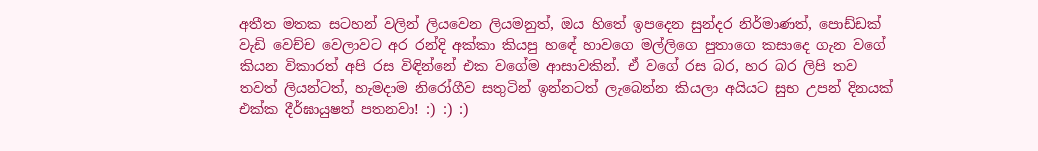අතීත මතක සටහන් වලින් ලියවෙන ලියමනුත්, ඔය හිතේ ඉපදෙන සුන්දර නිර්මාණත්, පොඩ්ඩක් වැඩි වෙච්ච වෙලාවට අර රන්දි අක්කා කියපු හඳේ හාවගෙ මල්ලිගෙ පුතාගෙ කසාදෙ ගැන වගේ කියන විකාරත් අපි රස විඳින්නේ එක වගේම ආසාවකින්. ඒ වගේ රස බර, හර බර ලිපි තව තවත් ලියන්ටත්, හැමදාම නිරෝගීව සතුටින් ඉන්නටත් ලැබෙන්න කියලා අයියට සුභ උපන් දිනයක් එක්ක දීර්ඝායුෂත් පතනවා! :) :) :)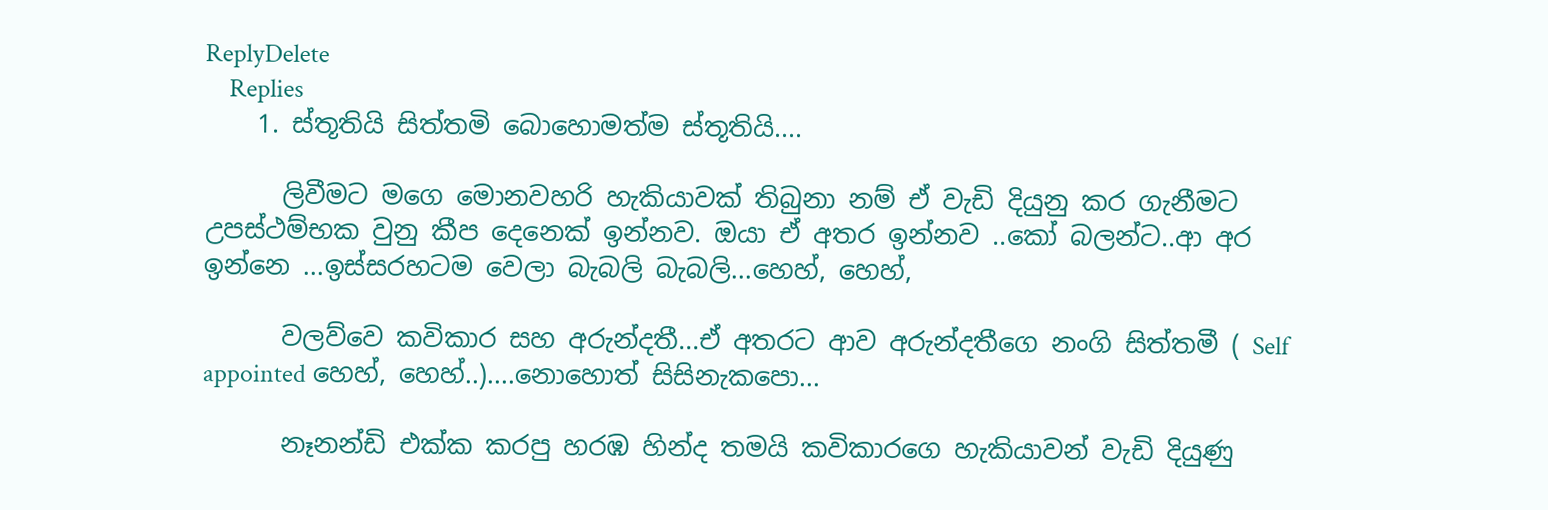ReplyDelete
    Replies
    1. ස්තූතියි සිත්තමි බොහොමත්ම ස්තූතියි....

      ලිවීමට මගෙ මොනවහරි හැකියාවක් තිබුනා නම් ඒ වැඩි දියුනු කර ගැනීමට උපස්ථම්භක වුනු කීප දෙනෙක් ඉන්නව. ඔයා ඒ අතර ඉන්නව ..කෝ බලන්ට..ආ අර ඉන්නෙ ...ඉස්සරහටම වෙලා බැබලි බැබලි...හෙහ්, හෙහ්,

      වලව්වෙ කවිකාර සහ අරුන්දතී...ඒ අතරට ආව අරුන්දතීගෙ නංගි සිත්තමී ( Self appointed හෙහ්, හෙහ්..)....නොහොත් සිසිනැකපො...

      නෑනන්ඩි එක්ක කරපු හරඹ හින්ද තමයි කවිකාරගෙ හැකියාවන් වැඩි දියුණු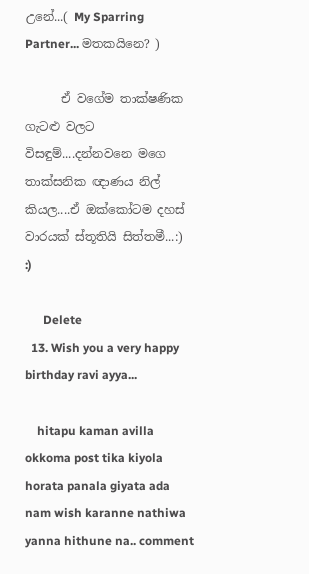උනේ...( My Sparring Partner... මතකයිනෙ? )

      ඒ වගේම තාක්ෂණික ගැටළු වලට විසඳුම්....දන්නවනෙ මගෙ තාක්සනික ඥාණය නිල් කියල....ඒ ඔක්කෝටම දහස් වාරයක් ස්තූතියි සිත්තමී...:) :)

      Delete
  13. Wish you a very happy birthday ravi ayya...

    hitapu kaman avilla okkoma post tika kiyola horata panala giyata ada nam wish karanne nathiwa yanna hithune na.. comment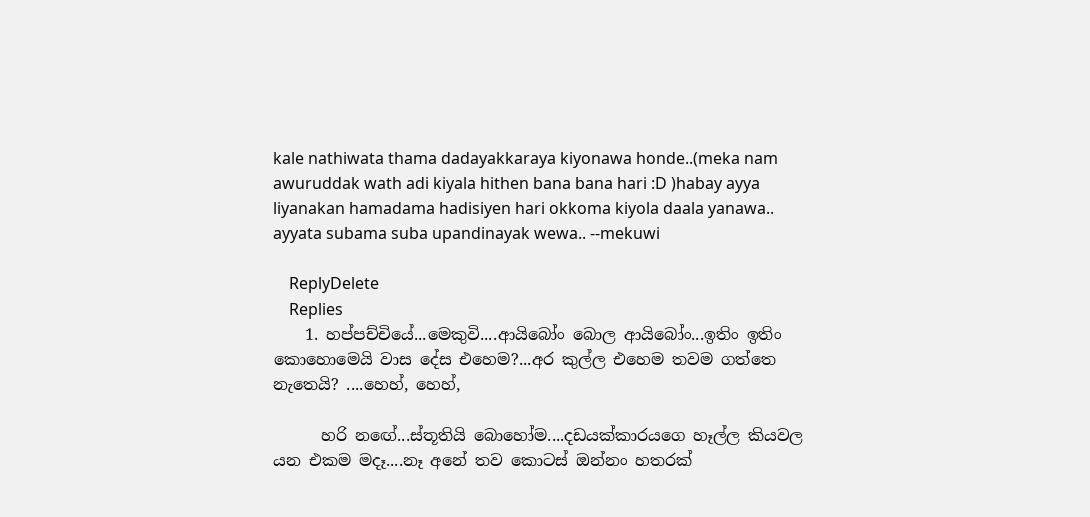kale nathiwata thama dadayakkaraya kiyonawa honde..(meka nam awuruddak wath adi kiyala hithen bana bana hari :D )habay ayya liyanakan hamadama hadisiyen hari okkoma kiyola daala yanawa.. ayyata subama suba upandinayak wewa.. --mekuwi

    ReplyDelete
    Replies
    1. හප්පච්චියේ...මෙකුවි....ආයිබෝං බොල ආයිබෝං...ඉතිං ඉතිං කොහොමෙයි වාස දේස එහෙම?...අර කුල්ල එහෙම තවම ගත්තෙ නැතෙයි? ....හෙහ්, හෙහ්,

      හරි නඟේ...ස්තූතියි බොහෝම....දඩයක්කාරයගෙ හෑල්ල කියවල යන එකම මදෑ....නෑ අනේ තව කොටස් ඔන්නං හතරක්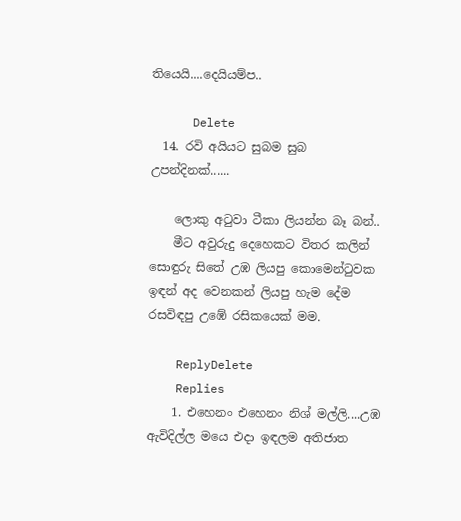තියෙයි....දෙයියම්ප..

      Delete
  14. රවි අයියට සුබම සුබ උපන්දිනක්......

    ලොකු අටුවා ටීකා ලියන්න බෑ බන්..
    මීට අවුරුදු දෙහෙකට විතර කලින් සොඳුරු සිතේ උඹ ලියපු කොමෙන්ටුවක ඉඳන් අද වෙනකන් ලියපු හැම දේම රසවිඳපු උඹේ රසිකයෙක් මම.

    ReplyDelete
    Replies
    1. එහෙනං එහෙනං නිශ් මල්ලි....උඹ ඇවිදිල්ල මයෙ එදා ඉඳලම අතිජාත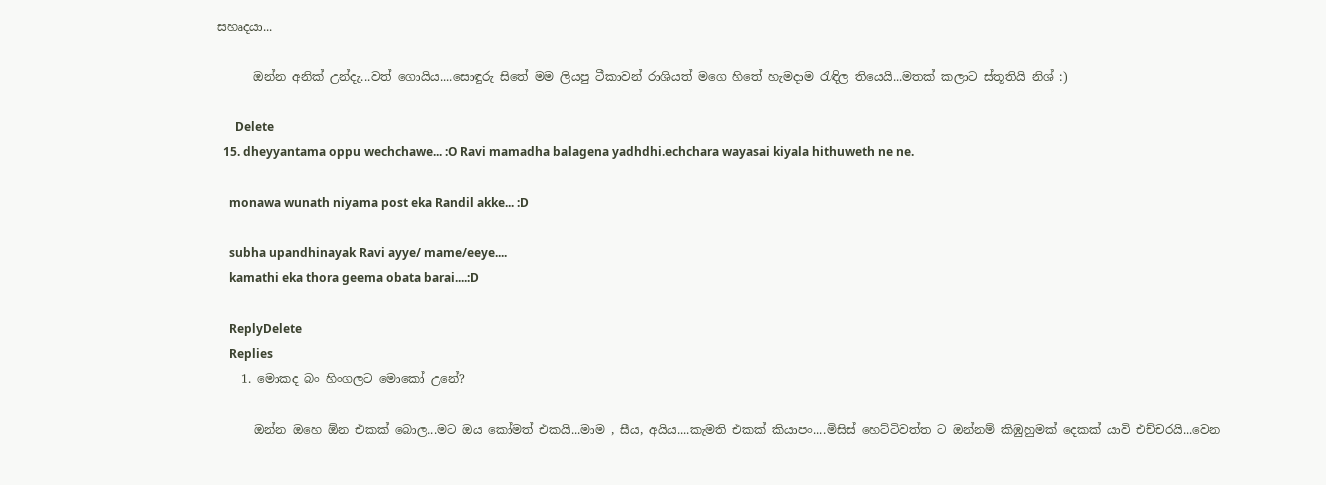සහෘදයා...

      ඔන්න අනික් උන්දැ...වත් ගොයිය....සොඳුරු සිතේ මම ලියපු ටීකාවන් රාශියත් මගෙ හිතේ හැමදාම රැඳිල තියෙයි...මතක් කලාට ස්තූතියි නිශ් :)

      Delete
  15. dheyyantama oppu wechchawe... :O Ravi mamadha balagena yadhdhi.echchara wayasai kiyala hithuweth ne ne.

    monawa wunath niyama post eka Randil akke... :D

    subha upandhinayak Ravi ayye/ mame/eeye....
    kamathi eka thora geema obata barai....:D

    ReplyDelete
    Replies
    1. මොකද බං හිංගලට මොකෝ උනේ?

      ඔන්න ඔහෙ ඕන එකක් බොල...මට ඔය කෝමත් එකයි...මාම , සීය, අයිය....කැමති එකක් කියාපං....මිසිස් හෙට්ටිවත්ත ට ඔන්නම් කිඹුහුමක් දෙකක් යාවි එච්චරයි...වෙන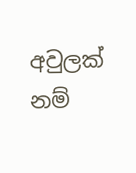අවුලක් නම්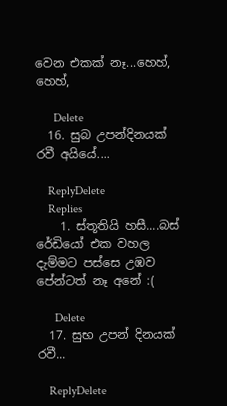වෙන එකක් නෑ...හෙහ්, හෙහ්,

      Delete
  16. සුබ උපන්දිනයක් රවී අයියේ....

    ReplyDelete
    Replies
    1. ස්තූතියි හසී....බස් රේඩියෝ එක වහල දැම්මට පස්සෙ උඹව පේන්ටත් නෑ අනේ :(

      Delete
  17. සුභ උපන් දිනයක් රවී...

    ReplyDelete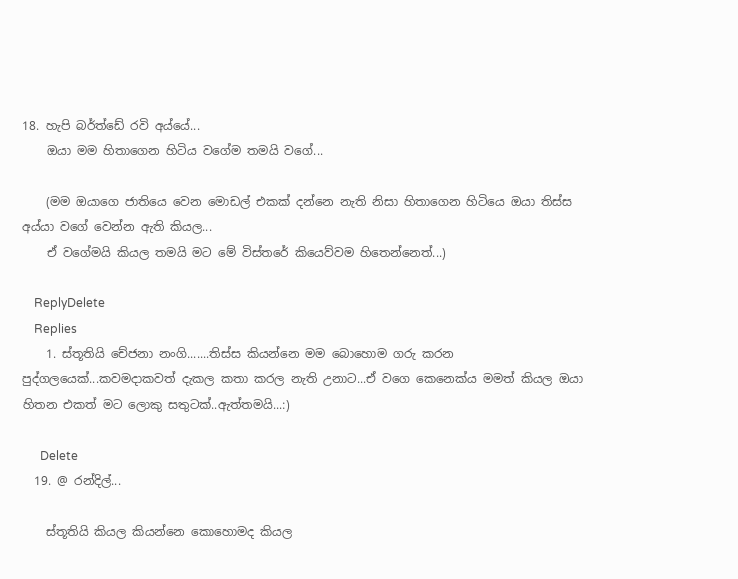18. හැපි බර්ත්ඩේ රවි අය්යේ...
    ඔයා මම හිතාගෙන හිටිය වගේම තමයි වගේ...

    (මම ඔයාගෙ ජාතියෙ වෙන මොඩල් එකක් දන්නෙ නැති නිසා හිතාගෙන හිටියෙ ඔයා තිස්ස අය්යා වගේ වෙන්න ඇති කියල...
    ඒ වගේමයි කියල තමයි මට මේ විස්තරේ කියෙව්වම හිතෙන්නෙත්...)

    ReplyDelete
    Replies
    1. ස්තූතියි චේජනා නංගි.......තිස්ස කියන්නෙ මම බොහොම ගරු කරන පුද්ගලයෙක්...කවමදාකවත් දැකල කතා කරල නැති උනාට...ඒ වගෙ කෙනෙක්ය මමත් කියල ඔයා හිතන එකත් මට ලොකු සතුටක්..ඇත්තමයි...:)

      Delete
  19. @ රන්දිල්...

    ස්තූතියි කියල කියන්නෙ කොහොමද කියල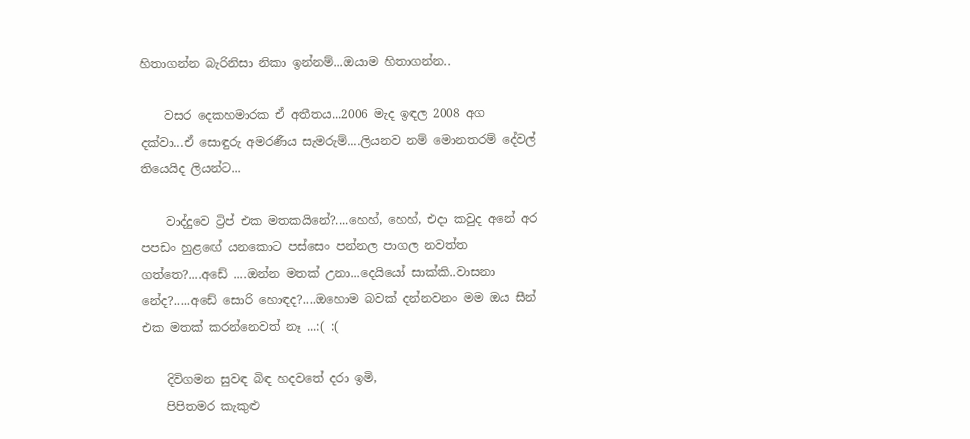හිතාගන්න බැරිනිසා නිකා ඉන්නම්...ඔයාම හිතාගන්න..

    වසර දෙකහමාරක ඒ අතීතය...2006 මැද ඉඳල 2008 අග දක්වා...ඒ සොඳුරු අමරණීය සැමරුම්....ලියනව නම් මොනතරම් දේවල් තියෙයිද ලියන්ට...

    වාද්දුවෙ ට්‍රිප් එක මතකයිනේ?....හෙහ්, හෙහ්, එදා කවුද අනේ අර පපඩං හුළඟේ යනකොට පස්සෙං පන්නල පාගල නවත්ත ගත්තෙ?....අඩේ ....ඔන්න මතක් උනා...දෙයියෝ සාක්කි..වාසනා නේද?.....අඩේ සොරි හොඳද?....ඔහොම බවක් දන්නවනං මම ඔය සීන් එක මතක් කරන්නෙවත් නෑ ...:( :(

    දිවිගමන සුවඳ බිඳ හදවතේ දරා ඉමි,
    පිපිතමර කැකුළු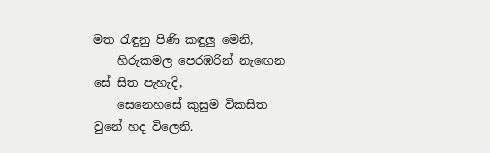මත රැඳුනු පිණි කඳුලු මෙනි,
    හිරුකමල පෙරඹරින් නැඟෙන සේ සිත පැහැදි,
    සෙනෙහසේ කුසුම විකසිත වුනේ හද විලෙනි.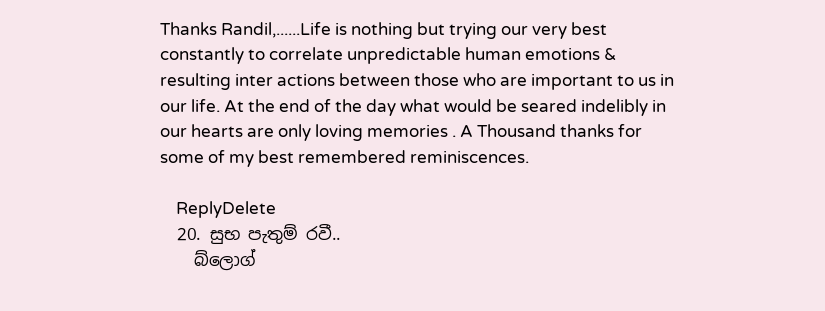Thanks Randil,......Life is nothing but trying our very best constantly to correlate unpredictable human emotions & resulting inter actions between those who are important to us in our life. At the end of the day what would be seared indelibly in our hearts are only loving memories . A Thousand thanks for some of my best remembered reminiscences.

    ReplyDelete
  20. සුභ පැතුම් රවී..
    බ්ලොග්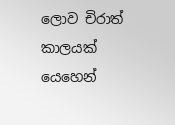ලොව චිරාත් කාලයක් යෙහෙන්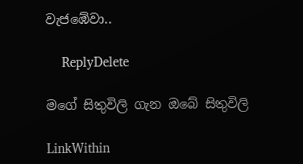වැජඹේවා..

    ReplyDelete

මගේ සිතුවිලි ගැන ඔබේ සිතුවිලි

LinkWithin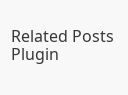Related Posts Plugin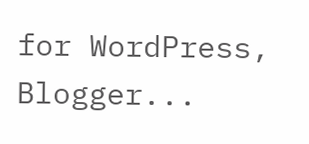for WordPress, Blogger...